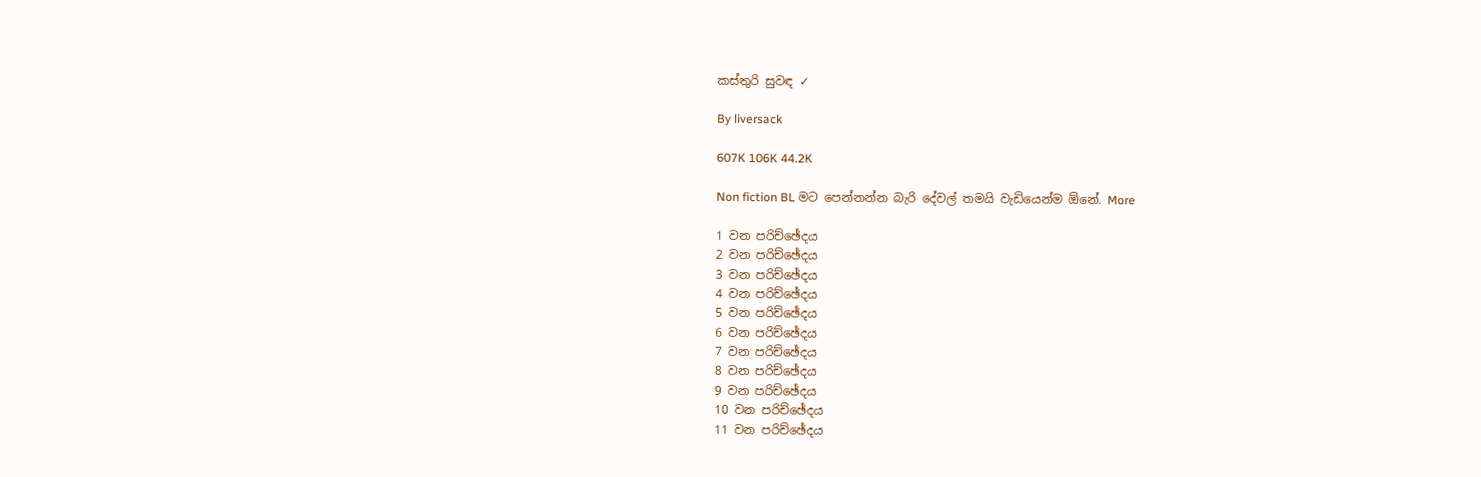කස්තුරි සුවඳ ✓

By liversack

607K 106K 44.2K

Non fiction BL මට පෙන්නන්න බැරි දේවල් තමයි වැඩියෙන්ම ඕනේ. More

1 වන පරිච්ඡේදය
2 වන පරිච්ඡේදය
3 වන පරිච්ඡේදය
4 වන පරිච්ඡේදය
5 වන පරිච්ඡේදය
6 වන පරිච්ඡේදය
7 වන පරිච්ඡේදය
8 වන පරිච්ඡේදය
9 වන පරිච්ඡේදය
10 වන පරිච්ඡේදය
11 වන පරිච්ඡේදය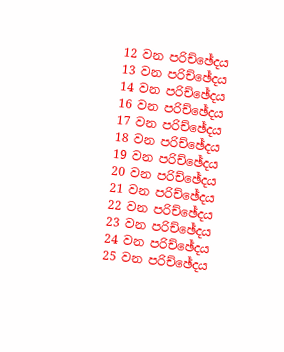12 වන පරිච්ඡේදය
13 වන පරිච්ඡේදය
14 වන පරිච්ඡේදය
16 වන පරිච්ඡේදය
17 වන පරිච්ඡේදය
18 වන පරිච්ඡේදය
19 වන පරිච්ඡේදය
20 වන පරිච්ඡේදය
21 වන පරිච්ඡේදය
22 වන පරිච්ඡේදය
23 වන පරිච්ඡේදය
24 වන පරිච්ඡේදය
25 වන පරිච්ඡේදය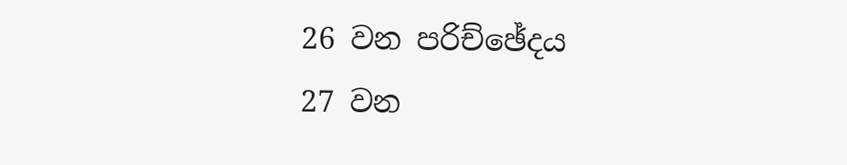26 වන පරිච්ඡේදය
27 වන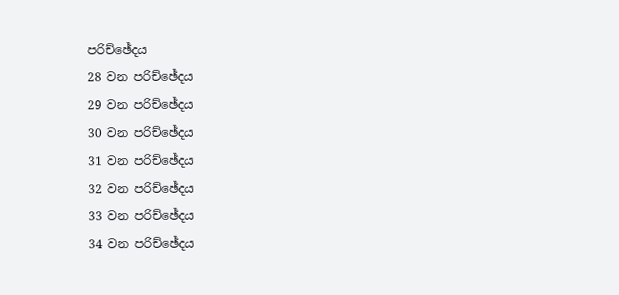පරිච්ඡේදය
28 වන පරිච්ඡේදය
29 වන පරිච්ඡේදය
30 වන පරිච්ඡේදය
31 වන පරිච්ඡේදය
32 වන පරිච්ඡේදය
33 වන පරිච්ඡේදය
34 වන පරිච්ඡේදය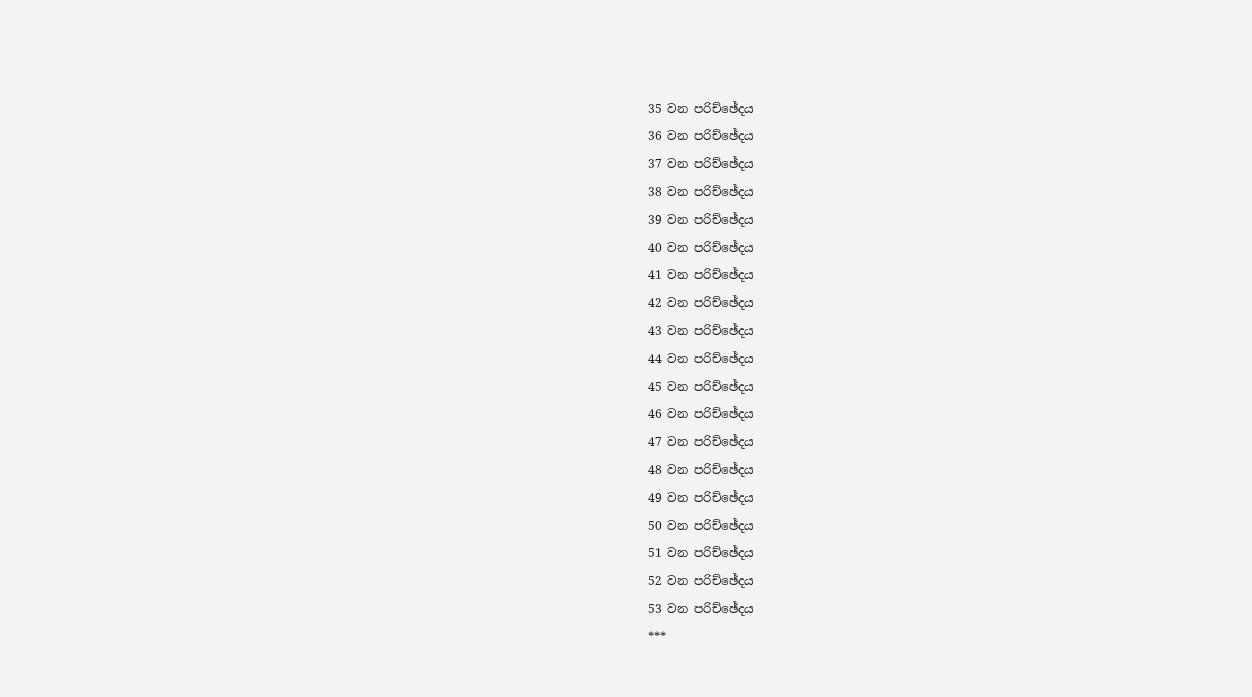35 වන පරිච්ඡේදය
36 වන පරිච්ඡේදය
37 වන පරිච්ඡේදය
38 වන පරිච්ඡේදය
39 වන පරිච්ඡේදය
40 වන පරිච්ඡේදය
41 වන පරිච්ඡේදය
42 වන පරිච්ඡේදය
43 වන පරිච්ඡේදය
44 වන පරිච්ඡේදය
45 වන පරිච්ඡේදය
46 වන පරිච්ඡේදය
47 වන පරිච්ඡේදය
48 වන පරිච්ඡේදය
49 වන පරිච්ඡේදය
50 වන පරිච්ඡේදය
51 වන පරිච්ඡේදය
52 වන පරිච්ඡේදය
53 වන පරිච්ඡේදය
***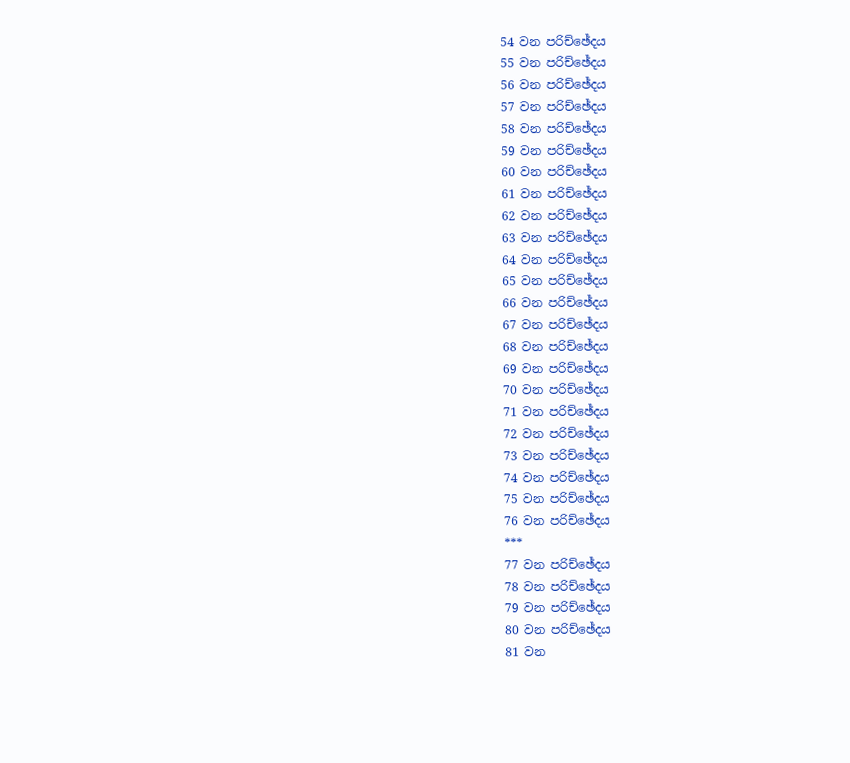54 වන පරිච්ඡේදය
55 වන පරිච්ඡේදය
56 වන පරිච්ඡේදය
57 වන පරිච්ඡේදය
58 වන පරිච්ඡේදය
59 වන පරිච්ඡේදය
60 වන පරිච්ඡේදය
61 වන පරිච්ඡේදය
62 වන පරිච්ඡේදය
63 වන පරිච්ඡේදය
64 වන පරිච්ඡේදය
65 වන පරිච්ඡේදය
66 වන පරිච්ඡේදය
67 වන පරිච්ඡේදය
68 වන පරිච්ඡේදය
69 වන පරිච්ඡේදය
70 වන පරිච්ඡේදය
71 වන පරිච්ඡේදය
72 වන පරිච්ඡේදය
73 වන පරිච්ඡේදය
74 වන පරිච්ඡේදය
75 වන පරිච්ඡේදය
76 වන පරිච්ඡේදය
***
77 වන පරිච්ඡේදය
78 වන පරිච්ඡේදය
79 වන පරිච්ඡේදය
80 වන පරිච්ඡේදය
81 වන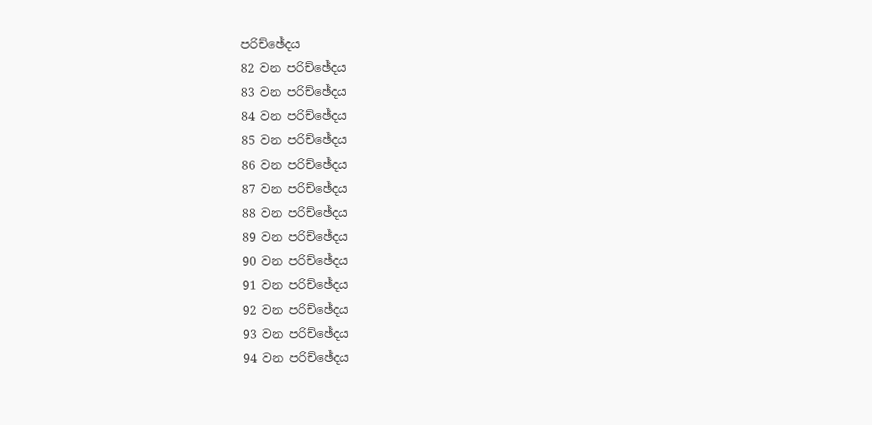පරිච්ඡේදය
82 වන පරිච්ඡේදය
83 වන පරිච්ඡේදය
84 වන පරිච්ඡේදය
85 වන පරිච්ඡේදය
86 වන පරිච්ඡේදය
87 වන පරිච්ඡේදය
88 වන පරිච්ඡේදය
89 වන පරිච්ඡේදය
90 වන පරිච්ඡේදය
91 වන පරිච්ඡේදය
92 වන පරිච්ඡේදය
93 වන පරිච්ඡේදය
94 වන පරිච්ඡේදය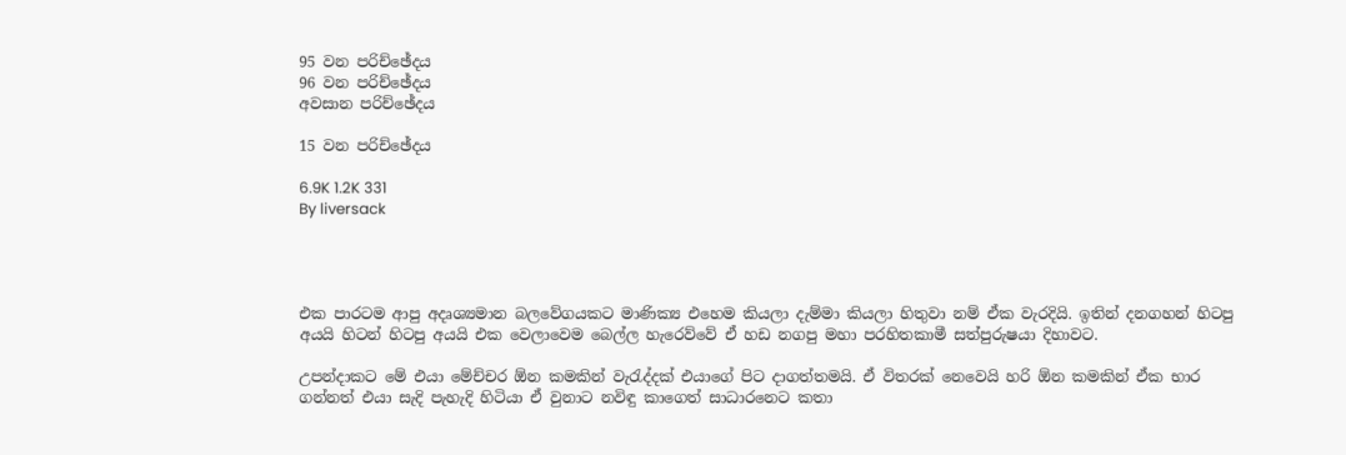95 වන පරිච්ඡේදය
96 වන පරිච්ඡේදය
අවසාන පරිච්ඡේදය

15 වන පරිච්ඡේදය

6.9K 1.2K 331
By liversack




එක පාරටම ආපු අදෘශ්‍යමාන බලවේගයකට මාණික්‍ය එහෙම කියලා දැම්මා කියලා හිතුවා නම් ඒක වැරදියි. ඉතින් දනගහන් හිටපු අයයි හිටන් හිටපු අයයි එක වෙලාවෙම බෙල්ල හැරෙව්වේ ඒ හඩ නගපු මහා පරහිතකාමී සත්පුරුෂයා දිහාවට.

උපන්දාකට මේ එයා මේච්චර ඕන කමකින් වැරැද්දක් එයාගේ පිට දාගත්තමයි. ඒ විතරක් නෙවෙයි හරි ඕන කමකින් ඒක භාර ගන්නත් එයා සැදි පැහැදි හිටියා ඒ වුනාට නවිඳු කාගෙත් සාධාරනෙට කතා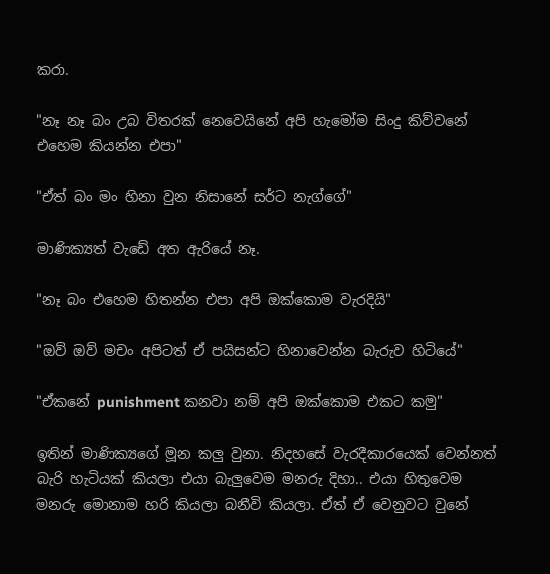කරා.

"නෑ නෑ බං උබ විතරක් නෙවෙයිනේ අපි හැමෝම සිංදු කිව්වනේ එහෙම කියන්න එපා"

"ඒත් බං මං හිනා වුන නිසානේ සර්ට නැග්ගේ"

මාණික්‍යත් වැඩේ අත ඇරියේ නෑ.

"නෑ බං එහෙම හිතන්න එපා අපි ඔක්කොම වැරදියි"

"ඔව් ඔව් මචං අපිටත් ඒ පයිසන්ට හිනාවෙන්න බැරුව හිටියේ"

"ඒකනේ punishment කනවා නම් අපි ඔක්කොම එකට කමු"

ඉතින් මාණික්‍යගේ මූන කලු වුනා. නිදහසේ වැරදීකාරයෙක් වෙන්නත් බැරි හැටියක් කියලා එයා බැලුවෙම මනරු දිහා.. එයා හිතුවෙම මනරු මොනාම හරි කියලා බනීවි කියලා. ඒත් ඒ වෙනුවට වුනේ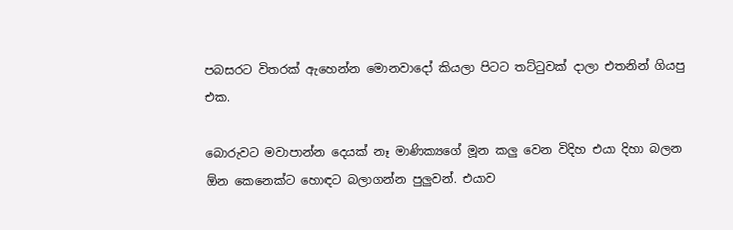පබසරට විතරක් ඇහෙන්න මොනවාදෝ කියලා පිටට තට්ටුවක් දාලා එතනින් ගියපු එක.

බොරුවට මවාපාන්න දෙයක් නෑ මාණික්‍යගේ මූන කලු වෙන විදිහ එයා දිහා බලන ඕන කෙනෙක්ට හොඳට බලාගන්න පුලුවන්. එයාව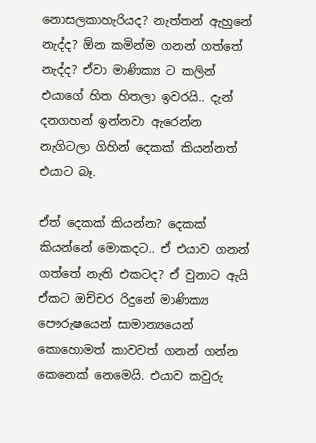නොසලකාහැරියද? නැත්තන් ඇහුනේ නැද්ද? ඕන කමින්ම ගනන් ගත්තේ නැද්ද? ඒවා මාණික්‍ය ට කලින් එයාගේ හිත හිතලා ඉවරයි.. දැන් දනගහන් ඉන්නවා ඇරෙන්න නැගිටලා ගිහින් දෙකක් කියන්නත් එයාට බෑ.

ඒත් දෙකක් කියන්න? දෙකක් කියන්නේ මොකදට.. ඒ එයාව ගනන් ගත්තේ නැති එකටද? ඒ වුනාට ඇයි ඒකට ඔච්චර රිදුනේ මාණික්‍ය පෞරුෂයෙන් සාමාන්‍යයෙන් කොහොමත් කාවවත් ගනන් ගන්න කෙනෙක් නෙමෙයි. එයාව කවුරු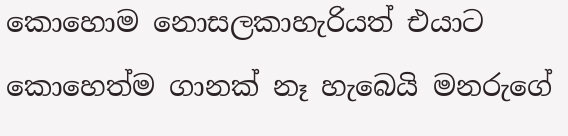කොහොම නොසලකාහැරියත් එයාට කොහෙත්ම ගානක් නෑ හැබෙයි මනරුගේ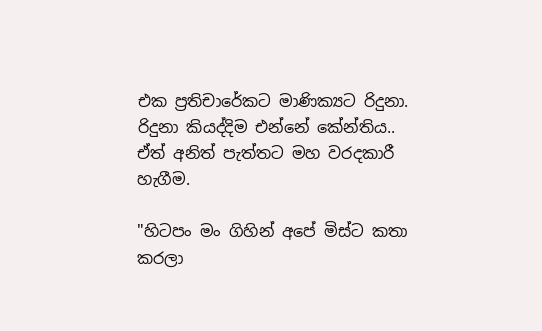එක ප්‍රතිචාරේකට මාණික්‍යට රිදුනා. රිදුනා කියද්දිම එන්නේ කේන්තිය.. ඒත් අනිත් පැත්තට මහ වරදකාරී හැගීම.

"හිටපං මං ගිහින් අපේ මිස්ට කතා කරලා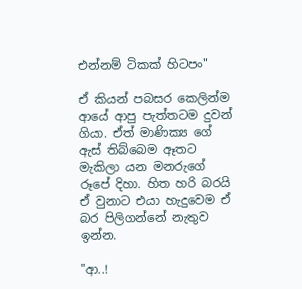එන්නම් ටිකක් හිටපං"

ඒ කියන් පබසර කෙලින්ම ආයේ ආපු පැත්තටම දුවන් ගියා. ඒත් මාණික්‍ය ගේ ඇස් තිබ්බෙම ඈතට මැකිලා යන මනරුගේ රූපේ දිහා. හිත හරි බරයි ඒ වුනාට එයා හැදුවෙම ඒ බර පිලිගන්නේ නැතුව ඉන්න.

"ආ..!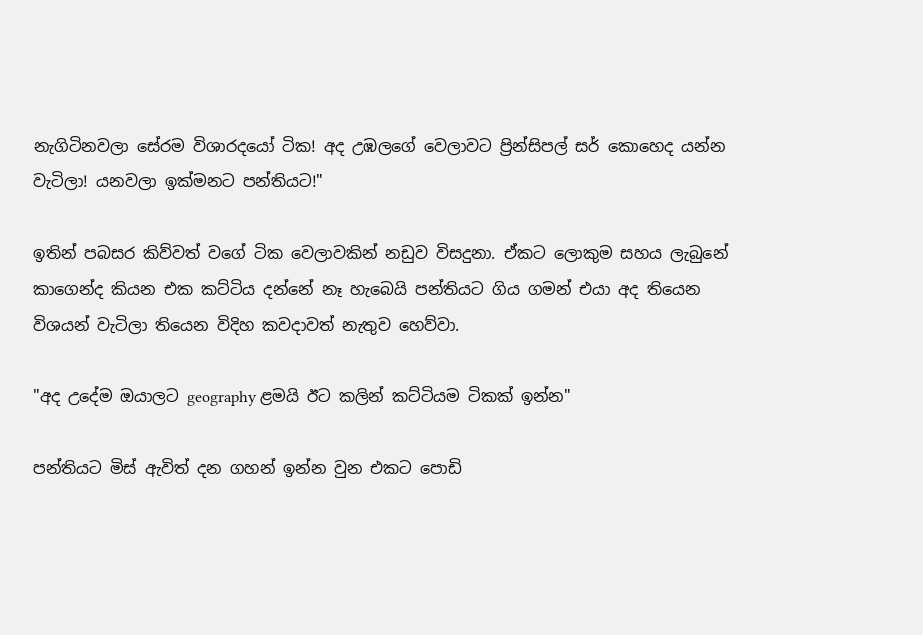නැගිටිනවලා සේරම විශාරදයෝ ටික! අද උඹලගේ වෙලාවට ප්‍රින්සිපල් සර් කොහෙද යන්න වැටිලා! යනවලා ඉක්මනට පන්තියට!"

ඉතින් පබසර කිව්වත් වගේ ටික වෙලාවකින් නඩුව විසදුනා. ඒකට ලොකුම සහය ලැබුනේ කාගෙන්ද කියන එක කට්ටිය දන්නේ නෑ හැබෙයි පන්තියට ගිය ගමන් එයා අද තියෙන විශයන් වැටිලා තියෙන විදිහ කවදාවත් නැතුව හෙව්වා.

"අද උදේම ඔයාලට geography ළමයි ඊට කලින් කට්ටියම ටිකක් ඉන්න"

පන්තියට මිස් ඇවිත් දන ගහන් ඉන්න වුන එකට පොඩි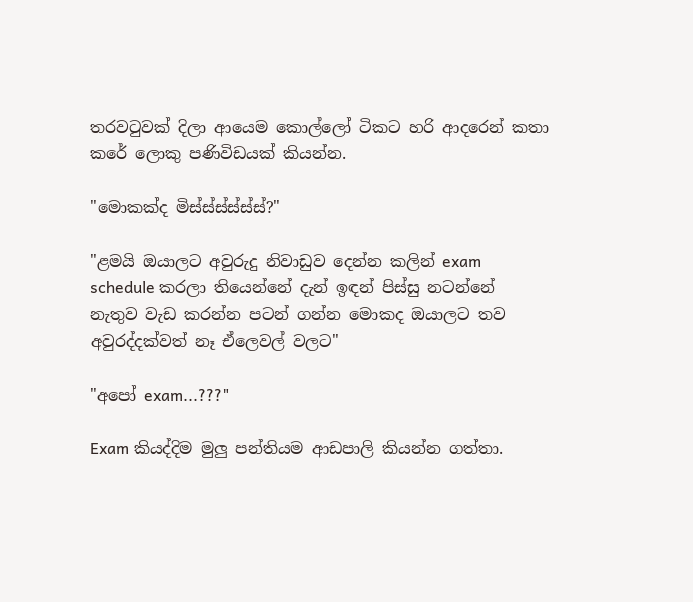තරවටුවක් දිලා ආයෙම කොල්ලෝ ටිකට හරි ආදරෙන් කතා කරේ ලොකු පණිවිඩයක් කියන්න.

"මොකක්ද මිස්ස්ස්ස්ස්ස්?"

"ළමයි ඔයාලට අවුරුදු නිවාඩුව දෙන්න කලින් exam schedule කරලා තියෙන්නේ දැන් ඉඳන් පිස්සු නටන්නේ නැතුව වැඩ කරන්න පටන් ගන්න මොකද ඔයාලට තව අවුරද්දක්වත් නෑ ඒලෙවල් වලට"

"අපෝ exam...???"

Exam කියද්දිම මුලු පන්තියම ආඩපාලි කියන්න ගත්තා.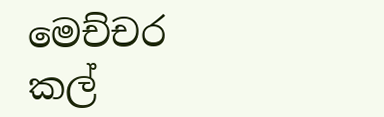මෙච්චර කල්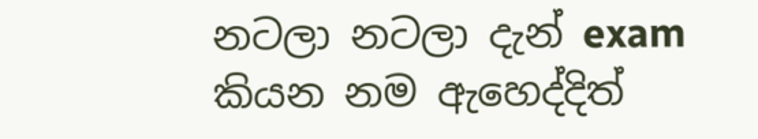නටලා නටලා දැන් exam කියන නම ඇහෙද්දිත්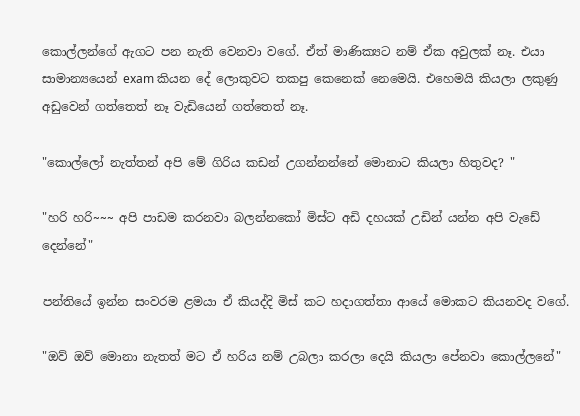කොල්ලන්ගේ ඇගට පන නැති වෙනවා වගේ. ඒත් මාණික්‍යට නම් ඒක අවුලක් නෑ. එයා සාමාන්‍යයෙන් exam කියන දේ ලොකුවට තකපු කෙනෙක් නෙමෙයි. එහෙමයි කියලා ලකුණු අඩුවෙන් ගත්තෙත් නෑ වැඩියෙන් ගත්තෙත් නෑ.

"කොල්ලෝ නැත්තන් අපි මේ ගිරිය කඩන් උගන්නන්නේ මොනාට කියලා හිතුවද? "

"හරි හරි~~~ අපි පාඩම කරනවා බලන්නකෝ මිස්ට අඩි දහයක් උඩින් යන්න අපි වැඩේ දෙන්නේ"

පන්තියේ ඉන්න සංවරම ළමයා ඒ කියද්දි මිස් කට හදාගත්තා ආයේ මොකට කියනවද වගේ.

"ඔව් ඔව් මොනා නැතත් මට ඒ හරිය නම් උබලා කරලා දෙයි කියලා පේනවා කොල්ලනේ"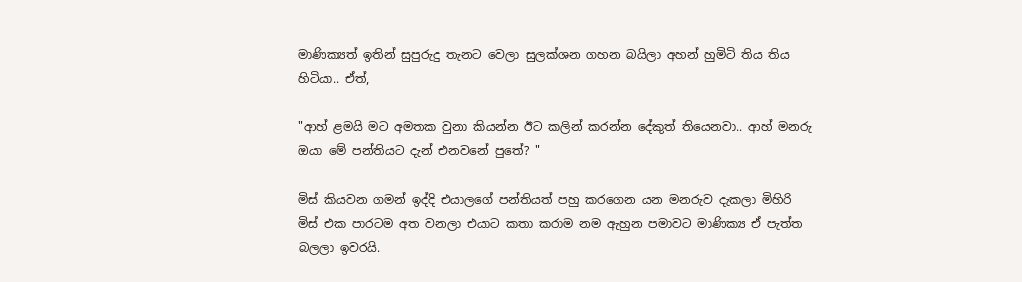මාණික්‍යත් ඉතින් සුපුරුදු තැනට වෙලා සුලක්ශන ගහන බයිලා අහන් හුමිටි තිය තිය හිටියා.. ඒත්,

"ආහ් ළමයි මට අමතක වුනා කියන්න ඊට කලින් කරන්න දේකුත් තියෙනවා.. ආහ් මනරු ඔයා මේ පන්තියට දැන් එනවනේ පුතේ? "

මිස් කියවන ගමන් ඉද්දි එයාලගේ පන්තියත් පහු කරගෙන යන මනරුව දැකලා මිහිරි මිස් එක පාරටම අත වනලා එයාට කතා කරාම නම ඇහුන පමාවට මාණික්‍ය ඒ පැත්ත බලලා ඉවරයි.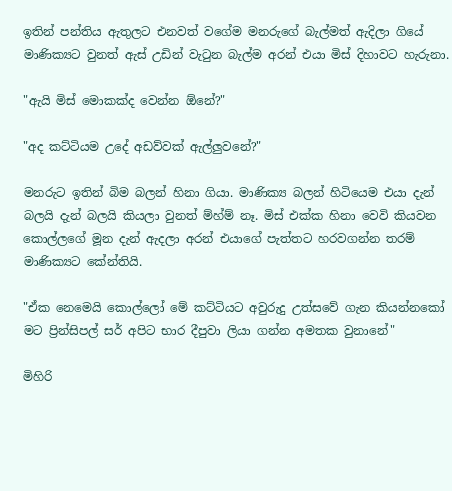ඉතින් පන්තිය ඇතුලට එනවත් වගේම මනරුගේ බැල්මත් ඇදිලා ගියේ මාණික්‍යට වුනත් ඇස් උඩින් වැටුන බැල්ම අරන් එයා මිස් දිහාවට හැරුනා.

"ඇයි මිස් මොකක්ද වෙන්න ඕනේ?"

"අද කට්ටියම උදේ අඩව්වක් ඇල්ලුවනේ?"

මනරුට ඉතින් බිම බලන් හිනා ගියා. මාණික්‍ය බලන් හිටියෙම එයා දැන් බලයි දැන් බලයි කියලා වුනත් ම්හ්ම් නෑ. මිස් එක්ක හිනා වෙවි කියවන කොල්ලගේ මූන දැන් ඇදලා අරන් එයාගේ පැත්තට හරවගන්න තරම් මාණික්‍යට කේන්තියි.

"ඒක නෙමෙයි කොල්ලෝ මේ කට්ටියට අවුරුදු උත්සවේ ගැන කියන්නකෝ මට ප්‍රින්සිපල් සර් අපිට භාර දීපුවා ලියා ගන්න අමතක වුනානේ"

මිහිරි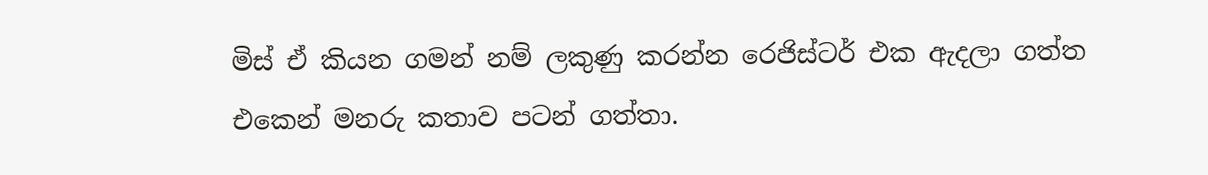මිස් ඒ කියන ගමන් නම් ලකුණු කරන්න රෙජිස්ටර් එක ඇදලා ගත්ත එකෙන් මනරු කතාව පටන් ගත්තා.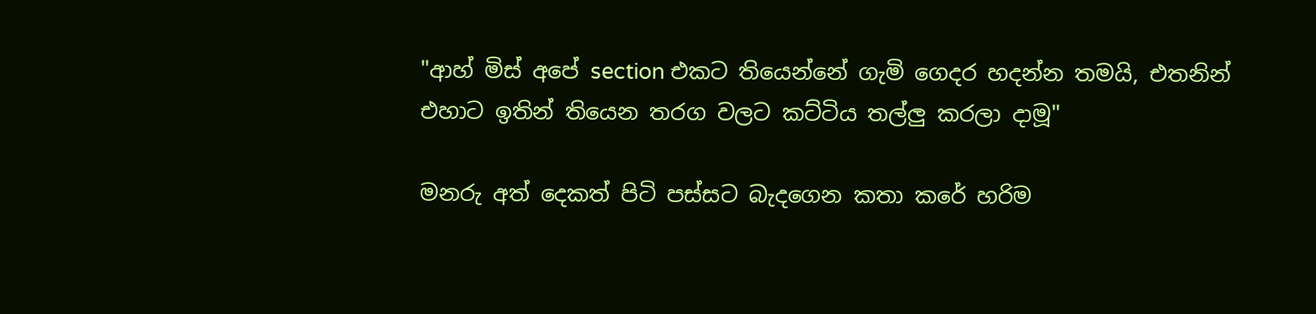"ආහ් මිස් අපේ section එකට තියෙන්නේ ගැමි ගෙදර හදන්න තමයි, එතනින් එහාට ඉතින් තියෙන තරග වලට කට්ටිය තල්ලු කරලා දාමූ"

මනරු අත් දෙකත් පිටි පස්සට බැදගෙන කතා කරේ හරිම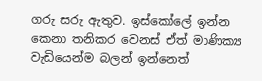ගරු සරු ඇතුව. ඉස්කෝලේ ඉන්න කෙනා තනිකර වෙනස් ඒත් මාණික්‍ය වැඩියෙන්ම බලන් ඉන්නෙත්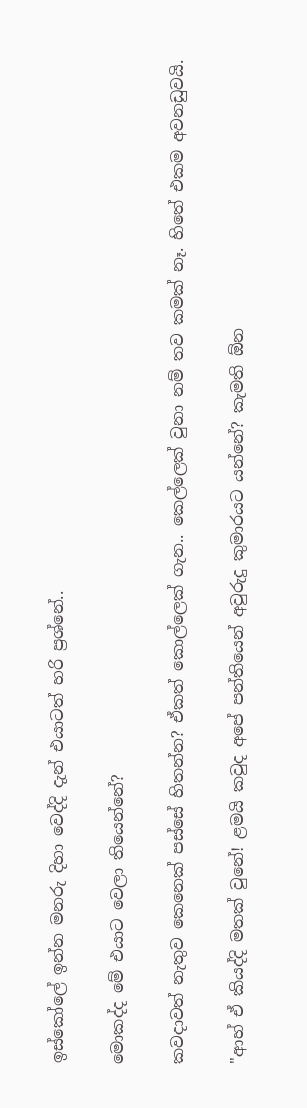ඉස්කෝලේ ඉන්න මනරු දිහා වෙද්දි දැන් එයාටත් හරි ප්‍රශ්නේ..

මොකද්ද මේ එයාට වෙලා තියෙන්නේ?

කවදාවත් නැතුව කෙනෙක් පස්සේ හිතන්න? ඒකත් කොල්ලෙක් ගැන.. කෙල්ලෙක් වුනා නම් තව කමක් නෑ. හිතේ එකම අවනඩුවයි.

"ආහ් ඒ කියද්දි මතක් වුනේ! ළමයි කවුද අපේ පන්තියෙන් අවුරුදු කුමාරයට යන්නේ? කැමති ඕන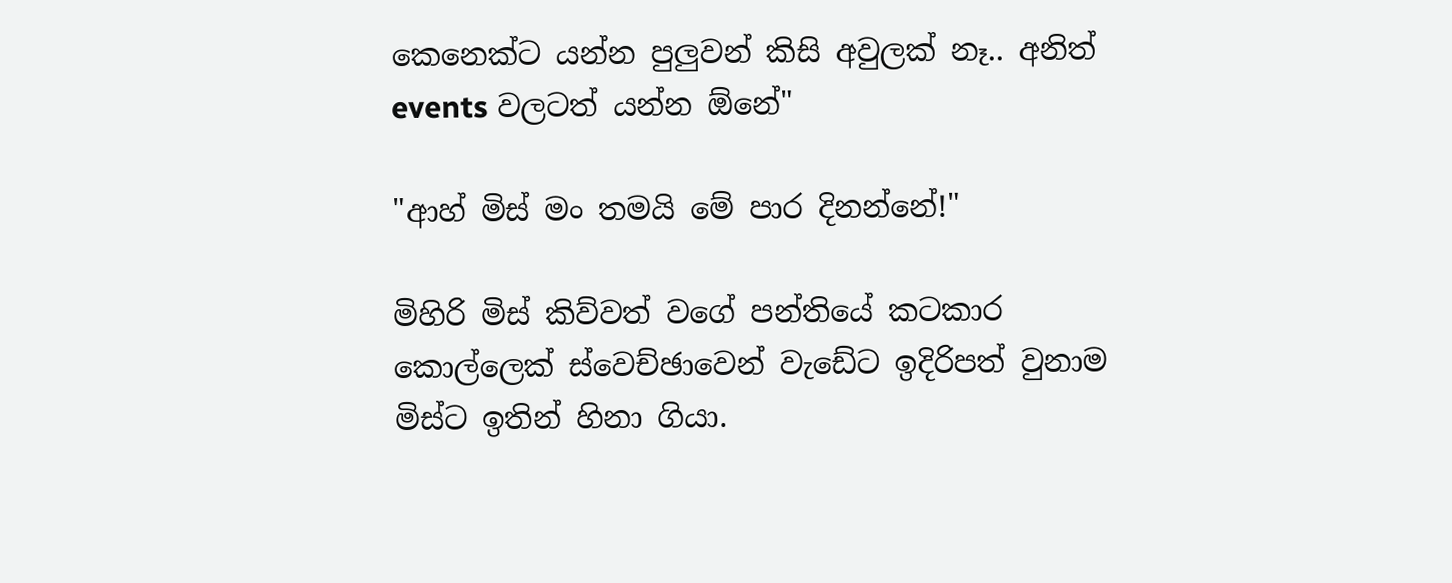කෙනෙක්ට යන්න පුලුවන් කිසි අවුලක් නෑ.. අනිත් events වලටත් යන්න ඕනේ"

"ආහ් මිස් මං තමයි මේ පාර දිනන්නේ!"

මිහිරි මිස් කිව්වත් වගේ පන්තියේ කටකාර කොල්ලෙක් ස්වෙච්ඡාවෙන් වැඩේට ඉදිරිපත් වුනාම මිස්ට ඉතින් හිනා ගියා.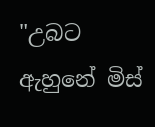"උබට ඇහුනේ මිස්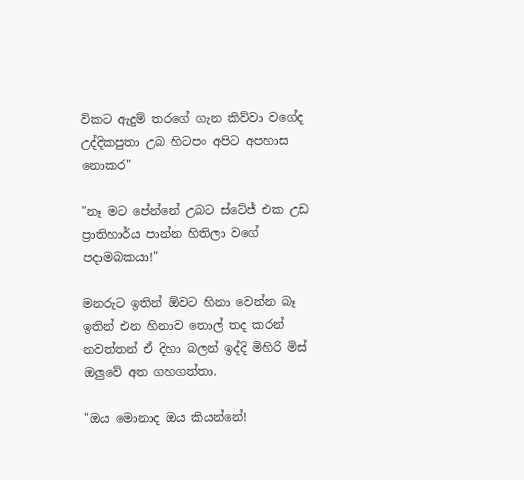විකට ඇදුම් තරගේ ගැන කිව්වා වගේද උද්දිකපුතා උබ හිටපං අපිට අපහාස නොකර"

"නෑ මට පේන්නේ උබට ස්ටේජ් එක උඩ ප්‍රාතිහාර්ය පාන්න හිතිලා වගේ පදාමබකයා!"

මනරුට ඉතින් ඕවට හිනා වෙන්න බෑ ඉතින් එන හිනාව තොල් තද කරන් නවත්තන් ඒ දිහා බලන් ඉද්දි මිහිරි මිස් ඔලුවේ අත ගහගත්තා.

"ඔය මොනාද ඔය කියන්නේ!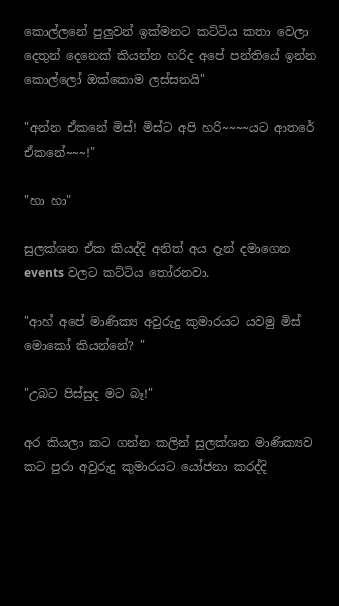කොල්ලනේ පුලුවන් ඉක්මනට කට්ටිය කතා වෙලා දෙතුන් දෙනෙක් කියන්න හරිද අපේ පන්තියේ ඉන්න කොල්ලෝ ඔක්කොම ලස්සනයි"

"අන්න ඒකනේ මිස්! මිස්ට අපි හරි~~~~යට ආතරේ ඒකනේ~~~!"

"හා හා"

සුලක්ශන ඒක කියද්දි අනිත් අය දැන් දමාගෙන events වලට කට්ටිය තෝරනවා.

"ආහ් අපේ මාණික්‍ය අවුරුදු කුමාරයට යවමු මිස් මොකෝ කියන්නේ? "

"උබට පිස්සුද මට බෑ!"

අර කියලා කට ගන්න කලින් සුලක්ශන මාණික්‍යව කට පුරා අවුරුදු කුමාරයට යෝජනා කරද්දි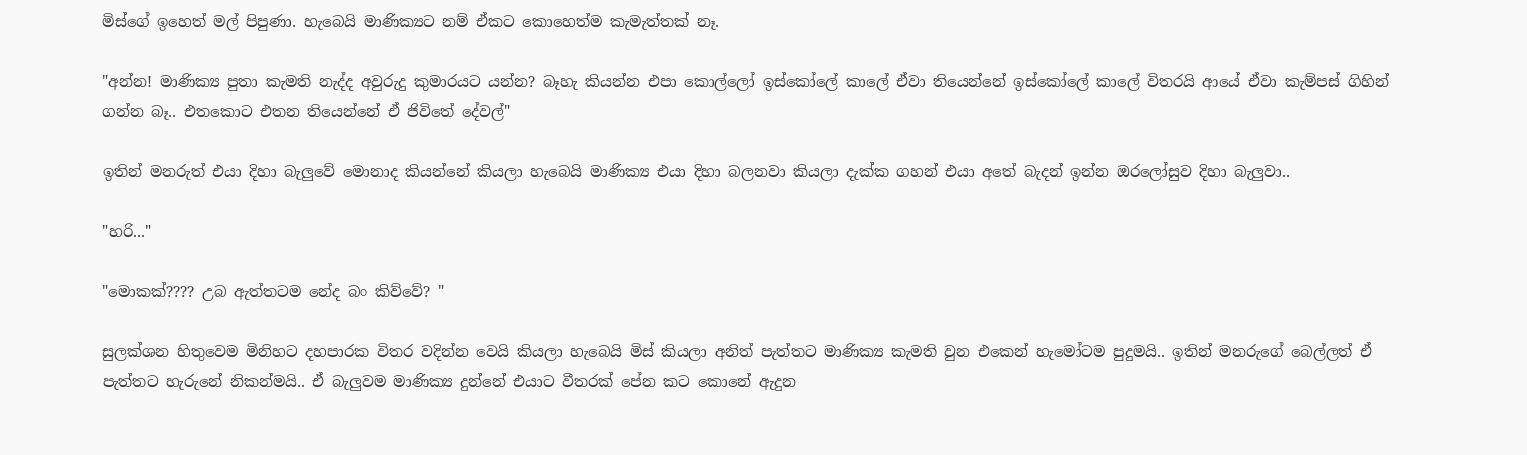මිස්ගේ ඉහෙත් මල් පිපුණා. හැබෙයි මාණික්‍යට නම් ඒකට කොහෙත්ම කැමැත්තක් නෑ.

"අන්න! මාණික්‍ය පුතා කැමති නැද්ද අවුරුදු කුමාරයට යන්න? බෑහැ කියන්න එපා කොල්ලෝ ඉස්කෝලේ කාලේ ඒවා තියෙන්නේ ඉස්කෝලේ කාලේ විතරයි ආයේ ඒවා කැම්පස් ගිහින් ගන්න බෑ.. එතකොට එතන තියෙන්නේ ඒ ජිවිතේ දේවල්"

ඉතින් මනරුත් එයා දිහා බැලුවේ මොනාද කියන්නේ කියලා හැබෙයි මාණික්‍ය එයා දිහා බලනවා කියලා දැක්ක ගහන් එයා අතේ බැදන් ඉන්න ඔරලෝසුව දිහා බැලුවා..

"හරි..."

"මොකක්???? උබ ඇත්තටම නේද බං කිව්වේ? "

සුලක්ශන හිතුවෙම මිනිහට දහපාරක විතර වදින්න වෙයි කියලා හැබෙයි මිස් කියලා අනිත් පැත්තට මාණික්‍ය කැමති වුන එකෙන් හැමෝටම පුදුමයි.. ඉතින් මනරුගේ බෙල්ලත් ඒ පැත්තට හැරුනේ නිකන්මයි.. ඒ බැලුවම මාණික්‍ය දුන්නේ එයාට වීතරක් පේන කට කොනේ ඇදුන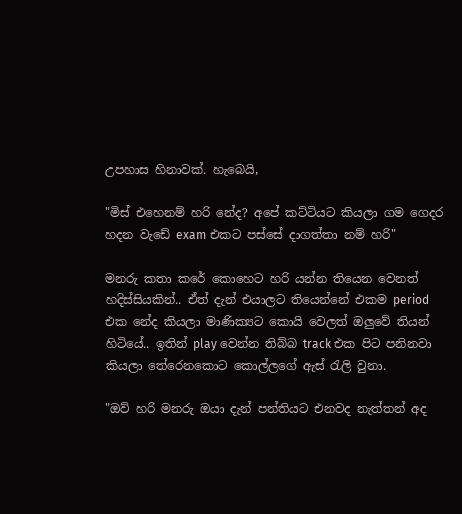උපහාස හිනාවක්. හැබෙයි,

"මිස් එහෙනම් හරි නේද? අපේ කට්ටියට කියලා ගම ගෙදර හදන වැඩේ exam එකට පස්සේ දාගත්තා නම් හරි"

මනරු කතා කරේ කොහෙට හරි යන්න තියෙන වෙනත් හදිස්සියකින්.. ඒත් දැන් එයාලට තියෙන්නේ එකම period එක නේද කියලා මාණික්‍යට කොයි වෙලත් ඔලුවේ තියන් හිටියේ.. ඉතින් play වෙන්න තිබ්බ track එක පිට පනිනවා කියලා තේරෙනකොට කොල්ලගේ ඇස් රැලි වුනා.

"ඔව් හරි මනරු ඔයා දැන් පන්තියට එනවද නැත්තන් අද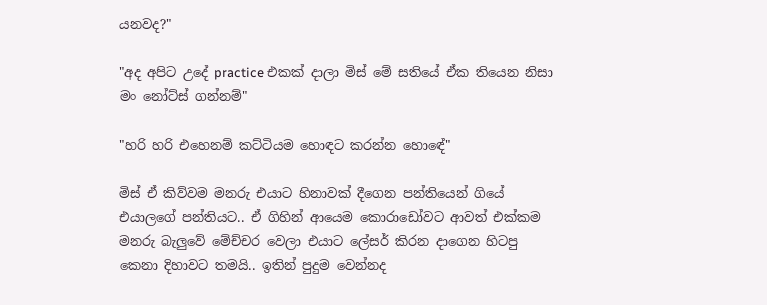යනවද?"

"අද අපිට උදේ practice එකක් දාලා මිස් මේ සතියේ ඒක තියෙන නිසා මං නෝට්ස් ගන්නම්"

"හරි හරි එහෙනම් කට්ටියම හොඳට කරන්න හොඳේ"

මිස් ඒ කිව්වම මනරු එයාට හිනාවක් දීගෙන පන්තියෙන් ගියේ එයාලගේ පන්තියට.. ඒ ගිහින් ආයෙම කොරාඩෝවට ආවත් එක්කම මනරු බැලුවේ මේච්චර වෙලා එයාට ලේසර් කිරන දාගෙන හිටපු කෙනා දිහාවට තමයි.. ඉතින් පුදුම වෙන්නද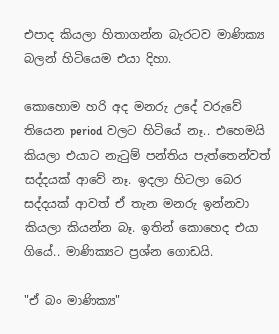එපාද කියලා හිතාගන්න බැරටව මාණික්‍ය බලන් හිටියෙම එයා දිහා.

කොහොම හරි අද මනරු උදේ වරුවේ තියෙන period වලට හිටියේ නෑ.. එහෙමයි කියලා එයාට නැටුම් පන්තිය පැත්තෙන්වත් සද්දයක් ආවේ නෑ. ඉදලා හිටලා බෙර සද්දයක් ආවත් ඒ තැන මනරු ඉන්නවා කියලා කියන්න බෑ. ඉතින් කොහෙද එයා ගියේ.. මාණික්‍යට ප්‍රශ්න ගොඩයි.

"ඒ බං මාණික්‍ය"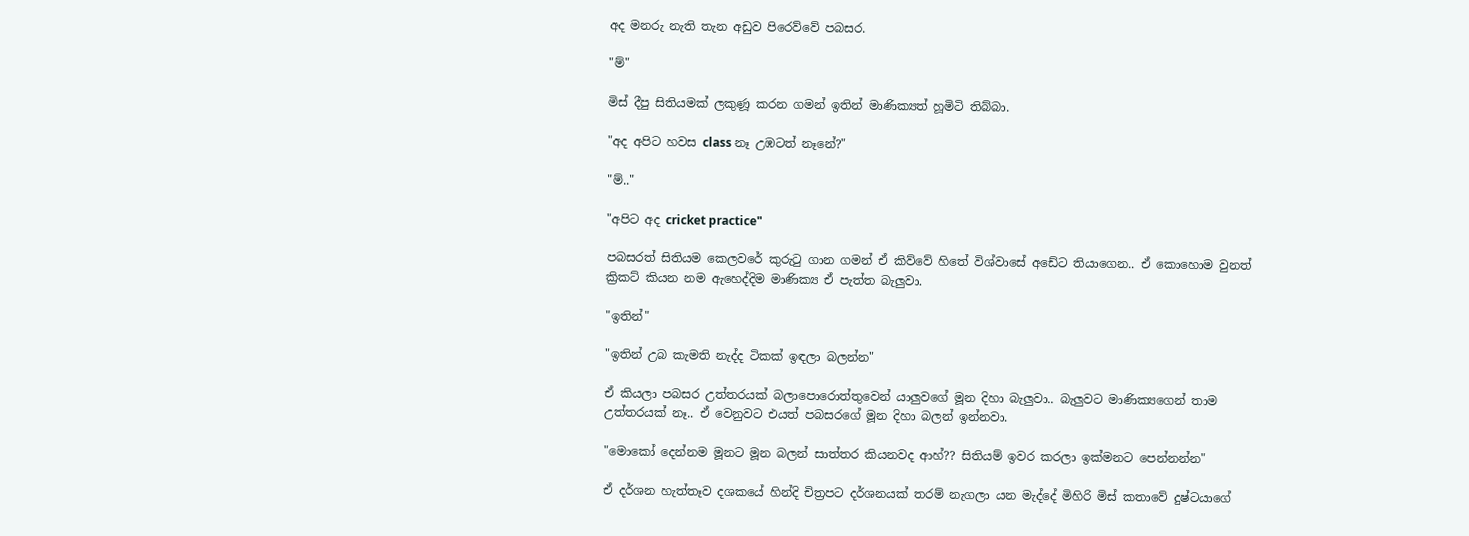අද මනරු නැති තැන අඩුව පිරෙව්වේ පබසර.

"ම්"

මිස් දීපු සිතියමක් ලකුණූ කරන ගමන් ඉතින් මාණික්‍යත් හූමිටි තිබ්බා.

"අද අපිට හවස class නෑ උඹටත් නෑනේ?"

"ම්.."

"අපිට අද cricket practice"

පබසරත් සිතියම කෙලවරේ කුරුටු ගාන ගමන් ඒ කිව්වේ හිතේ විශ්වාසේ අඩේට තියාගෙන.. ඒ කොහොම වුනත් ක්‍රිකට් කියන නම ඇහෙද්දිම මාණික්‍ය ඒ පැත්ත බැලුවා.

"ඉතින්"

"ඉතින් උබ කැමති නැද්ද ටිකක් ඉඳලා බලන්න"

ඒ කියලා පබසර උත්තරයක් බලාපොරොත්තුවෙන් යාලුවගේ මූන දිහා බැලුවා.. බැලුවට මාණික්‍යගෙන් තාම උත්තරයක් නෑ.. ඒ වෙනුවට එයත් පබසරගේ මූන දිහා බලන් ඉන්නවා.

"මොකෝ දෙන්නම මූනට මූන බලන් සාත්තර කියනවද ආහ්?? සිතියම් ඉවර කරලා ඉක්මනට පෙන්නන්න"

ඒ දර්ශන හැත්තෑව දශකයේ හින්දි චිත්‍රපට දර්ශනයක් තරම් නැගලා යන මැද්දේ මිහිරි මිස් කතාවේ දුෂ්ටයාගේ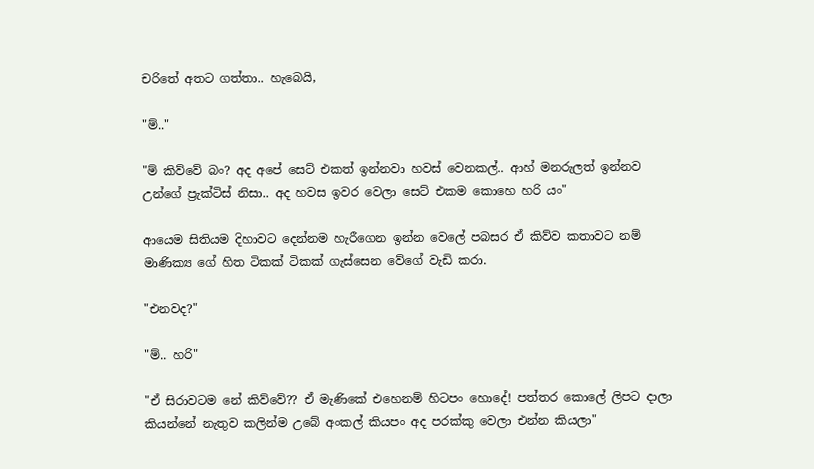චරිතේ අතට ගත්තා.. හැබෙයි,

"ම්.."

"ම් කිව්වේ බං? අද අපේ සෙට් එකත් ඉන්නවා හවස් වෙනකල්.. ආහ් මනරුලත් ඉන්නව උන්ගේ ප්‍රැක්ටිස් නිසා.. අද හවස ඉවර වෙලා සෙට් එකම කොහෙ හරි යං"

ආයෙම සිතියම දිහාවට දෙන්නම හැරීගෙන ඉන්න වෙලේ පබසර ඒ කිව්ව කතාවට නම් මාණික්‍ය ගේ හිත ටිකක් ටිකක් ගැස්සෙන වේගේ වැඩි කරා.

"එනවද?"

"ම්.. හරි"

"ඒ සිරාවටම නේ කිව්වේ?? ඒ මැණිකේ එහෙනම් හිටපං හොදේ! පත්තර කොලේ ලිපට දාලා කියන්නේ නැතුව කලින්ම උබේ අංකල් කියපං අද පරක්කු වෙලා එන්න කියලා"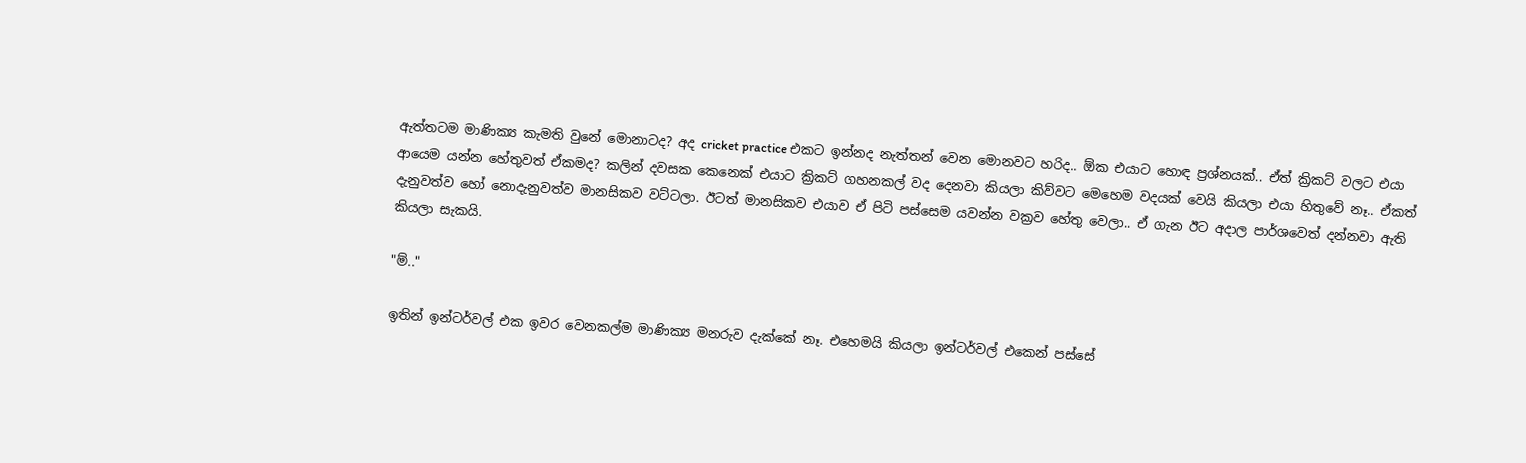ඇත්තටම මාණික්‍ය කැමති වුනේ මොනාටද? අද cricket practice එකට ඉන්නද නැත්තන් වෙන මොනවට හරිද.. ඕක එයාට හොඳ ප්‍රශ්නයක්.. ඒත් ක්‍රිකට් වලට එයා ආයෙම යන්න හේතුවත් ඒකමද? කලින් දවසක කෙනෙක් එයාට ක්‍රිකට් ගහනකල් වද දෙනවා කියලා කිව්වට මෙහෙම වදයක් වෙයි කියලා එයා හිතුවේ නෑ.. ඒකත් දැනුවත්ව හෝ නොදැනුවත්ව මානසිකව වට්ටලා. ඊටත් මානසිකව එයාව ඒ පිටි පස්සෙම යවන්න වක්‍රව හේතු වෙලා.. ඒ ගැන ඊට අදාල පාර්ශවෙත් දන්නවා ඇති කියලා සැකයි.

"ම්.."

ඉතින් ඉන්ටර්වල් එක ඉවර වෙනකල්ම මාණික්‍ය මනරුව දැක්කේ නෑ. එහෙමයි කියලා ඉන්ටර්වල් එකෙන් පස්සේ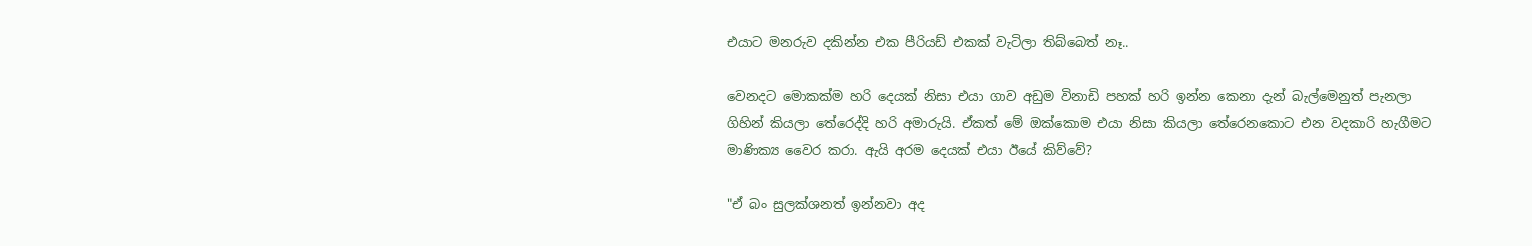එයාට මනරුව දකින්න එක පීරියඩ් එකක් වැටිලා තිබ්බෙත් නෑ..

වෙනදට මොකක්ම හරි දෙයක් නිසා එයා ගාව අඩුම විනාඩි පහක් හරි ඉන්න කෙනා දැන් බැල්මෙනුත් පැනලා ගිහින් කියලා තේරෙද්දි හරි අමාරුයි. ඒකත් මේ ඔක්කොම එයා නිසා කියලා තේරෙනකොට එන වදකාරි හැගීමට මාණික්‍ය වෛර කරා. ඇයි අරම දෙයක් එයා ඊයේ කිව්වේ?

"ඒ බං සුලක්ශනත් ඉන්නවා අද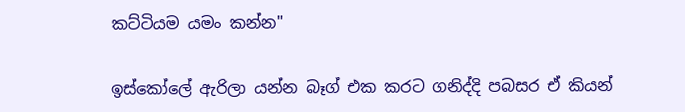කට්ටියම යමං කන්න"

ඉස්කෝලේ ඇරිලා යන්න බෑග් එක කරට ගනිද්දි පබසර ඒ කියන්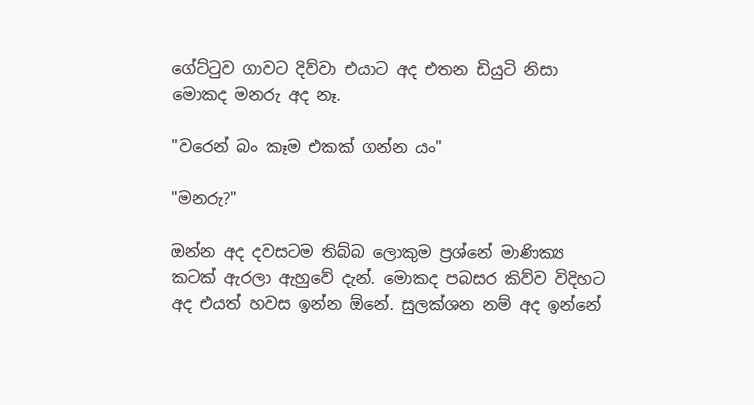ගේට්ටුව ගාවට දිව්වා එයාට අද එතන ඩියුටි නිසා මොකද මනරු අද නෑ.

"වරෙන් බං කෑම එකක් ගන්න යං"

"මනරු?"

ඔන්න අද දවසටම තිබ්බ ලොකුම ප්‍රශ්නේ මාණික්‍ය කටක් ඇරලා ඇහුවේ දැන්. මොකද පබසර කිව්ව විදිහට අද එයත් හවස ඉන්න ඕනේ. සුලක්ශන නම් අද ඉන්නේ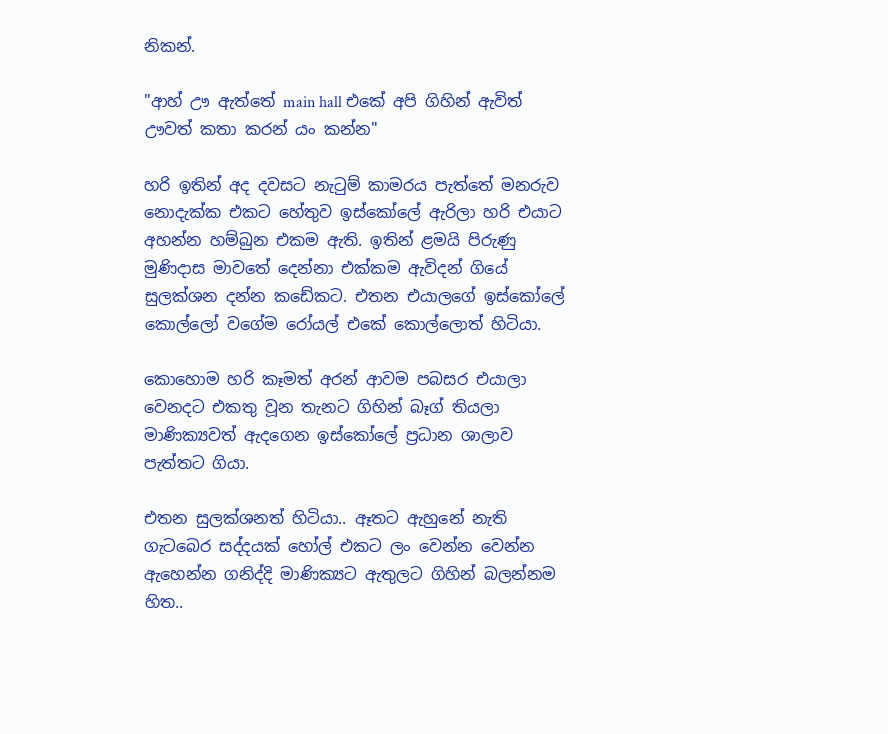නිකන්.

"ආහ් ඌ ඇත්තේ main hall එකේ අපි ගිහින් ඇවිත් ඌවත් කතා කරන් යං කන්න"

හරි ඉතින් අද දවසට නැටුම් කාමරය පැත්තේ මනරුව නොදැක්ක එකට හේතුව ඉස්කෝලේ ඇරිලා හරි එයාට අහන්න හම්බුන එකම ඇති. ඉතින් ළමයි පිරුණු මුණිදාස මාවතේ දෙන්නා එක්කම ඇවිදන් ගියේ සුලක්ශන දන්න කඩේකට. එතන එයාලගේ ඉස්කෝලේ කොල්ලෝ වගේම රෝයල් එකේ කොල්ලොත් හිටියා.

කොහොම හරි කෑමත් අරන් ආවම පබසර එයාලා වෙනදට එකතු වූන තැනට ගිහින් බෑග් තියලා මාණික්‍යවත් ඇදගෙන ඉස්කෝලේ ප්‍රධාන ශාලාව පැත්තට ගියා.

එතන සුලක්ශනත් හිටියා.. ඈතට ඇහුනේ නැති ගැටබෙර සද්දයක් හෝල් එකට ලං වෙන්න වෙන්න ඇහෙන්න ගනිද්දි මාණික්‍යට ඇතුලට ගිහින් බලන්නම හිත..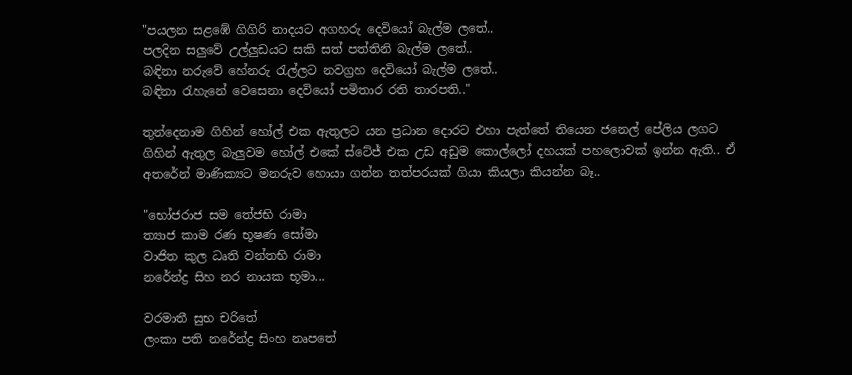"පයලන සළඹේ ගිගිරි නාදයට අගහරු දෙවියෝ බැල්ම ලතේ..
පලදින සලුවේ උල්ලුඩයට සකි සත් පත්තිනි බැල්ම ලතේ..
බඳිනා නරුවේ හේනරු රැල්ලට නවග්‍රහ දෙවියෝ බැල්ම ලතේ..
බඳිනා රැහැනේ වෙසෙනා දෙවියෝ පමිතාර රති තාරපති.."

තුන්දෙනාම ගිහින් හෝල් එක ඇතුලට යන ප්‍රධාන දොරට එහා පැත්තේ තියෙන ජනෙල් පේලිය ලගට ගිහින් ඇතුල බැලුවම හෝල් එකේ ස්ටේජ් එක උඩ අඩුම කොල්ලෝ දහයක් පහලොවක් ඉන්න ඇති.. ඒ අතරේන් මාණික්‍යට මනරුව හොයා ගන්න තත්පරයක් ගියා කියලා කියන්න බෑ..

"භෝජරාජ සම තේජභි රාමා
ත්‍යාජ කාම රණ භූෂණ සෝමා
වාජිත කුල ධෘති වන්තභි රාමා
නරේන්ද්‍ර සිහ නර නායක භූමා...

වරමාතී සුභ චරිතේ
ලංකා පති නරේන්ද්‍ර සිංහ නෘපතේ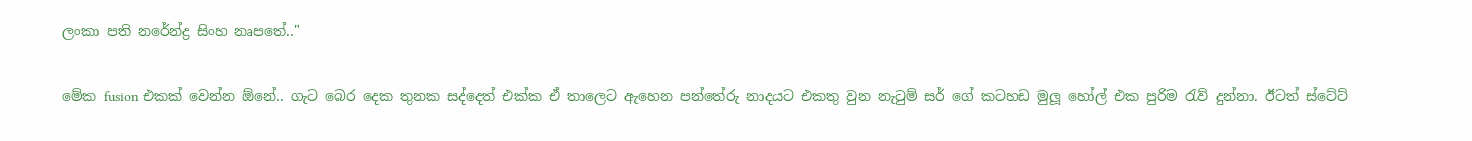ලංකා පති නරේන්ද්‍ර සිංහ නෘපතේ.."

මේක fusion එකක් වෙන්න ඕනේ.. ගැට බෙර දෙක තුනක සද්දෙත් එක්ක ඒ තාලෙට ඇහෙන පන්තේරු නාදයට එකතු වුන නැටුම් සර් ගේ කටහඩ මුලූ හෝල් එක පුරිම රැව් දුන්නා. ඊටත් ස්ටේට්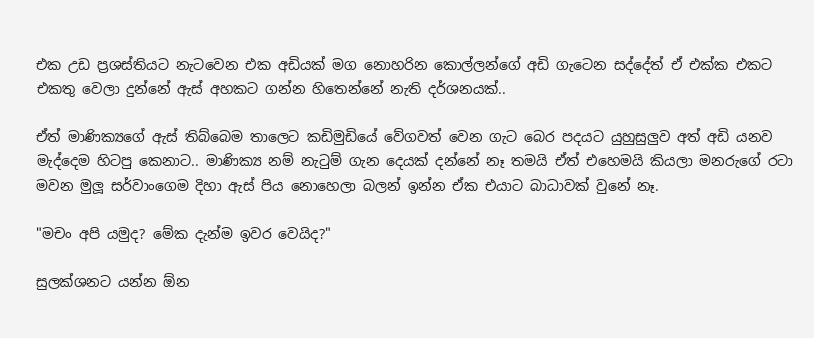එක උඩ ප්‍රශස්තියට නැටවෙන එක අඩියක් මග නොහරින කොල්ලන්ගේ අඩි ගැටෙන සද්දේත් ඒ එක්ක එකට එකතු වෙලා දුන්නේ ඇස් අහකට ගන්න හිතෙන්නේ නැති දර්ශනයක්..

ඒත් මාණික්‍යගේ ඇස් තිබ්බෙම තාලෙට කඩිමුඩියේ වේගවත් වෙන ගැට බෙර පදයට යුහුසුලුව අත් අඩි යනව මැද්දෙම හිටපු කෙනාට.. මාණික්‍ය නම් නැටුම් ගැන දෙයක් දන්නේ නෑ තමයි ඒත් එහෙමයි කියලා මනරුගේ රටා මවන මුලූ සර්වාංගෙම දිහා ඇස් පිය නොහෙලා බලන් ඉන්න ඒක එයාට බාධාවක් වුනේ නෑ.

"මචං අපි යමුද? මේක දැන්ම ඉවර වෙයිද?"

සුලක්ශනට යන්න ඕන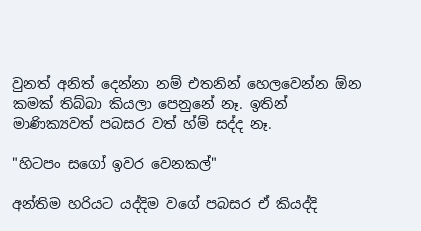වුනත් අනිත් දෙන්නා නම් එතනින් හෙලවෙන්න ඕන කමක් තිබ්බා කියලා පෙනුනේ නෑ. ඉතින් මාණික්‍යවත් පබසර වත් හ්ම් සද්ද නෑ.

"හිටපං සගෝ ඉවර වෙනකල්"

අන්තිම හරියට යද්දිම වගේ පබසර ඒ කියද්දි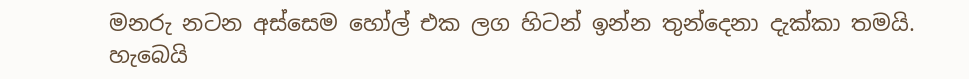මනරු නටන අස්සෙම හෝල් එක ලග හිටන් ඉන්න තුන්දෙනා දැක්කා තමයි. හැබෙයි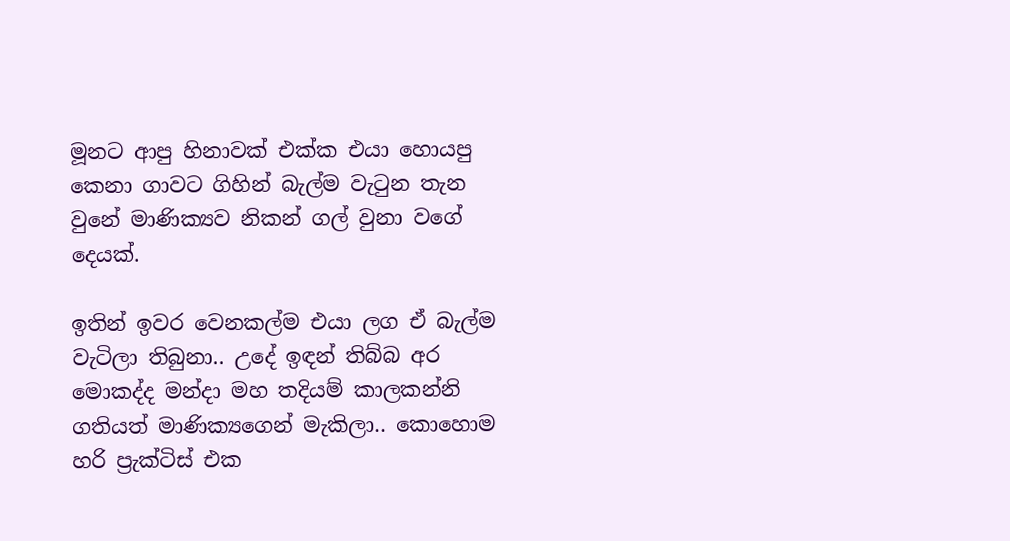මූනට ආපු හිනාවක් එක්ක එයා හොයපු කෙනා ගාවට ගිහින් බැල්ම වැටුන තැන වුනේ මාණික්‍යව නිකන් ගල් වුනා වගේ දෙයක්.

ඉතින් ඉවර වෙනකල්ම එයා ලග ඒ බැල්ම වැටිලා තිබුනා.. උදේ ඉඳන් තිබ්බ අර මොකද්ද මන්දා මහ තදියම් කාලකන්නි ගතියත් මාණික්‍යගෙන් මැකිලා.. කොහොම හරි ප්‍රැක්ටිස් එක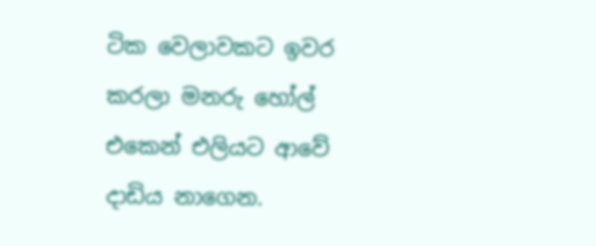ටික වෙලාවකට ඉවර කරලා මනරු හෝල් එකෙන් එලියට ආවේ දාඩිය නාගෙන.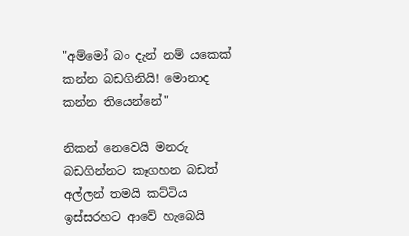"අම්මෝ බං දැන් නම් යකෙක් කන්න බඩගිනියි! මොනාද කන්න තියෙන්නේ"

නිකන් නෙවෙයි මනරු බඩගින්නට කෑගහන බඩත් අල්ලන් තමයි කට්ටිය ඉස්සරහට ආවේ හැබෙයි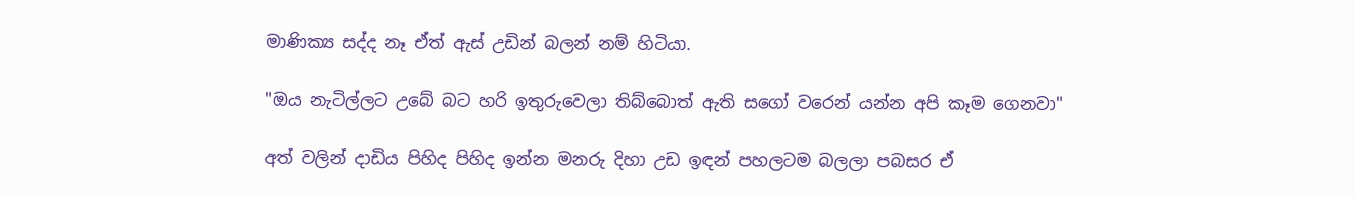මාණික්‍ය සද්ද නෑ ඒත් ඇස් උඩින් බලන් නම් හිටියා.

"ඔය නැටිල්ලට උබේ බට හරි ඉතුරුවෙලා තිබ්බොත් ඇති සගෝ වරෙන් යන්න අපි කෑම ගෙනවා"

අත් වලින් දාඩිය පිහිද පිහිද ඉන්න මනරු දිහා උඩ ඉඳන් පහලටම බලලා පබසර ඒ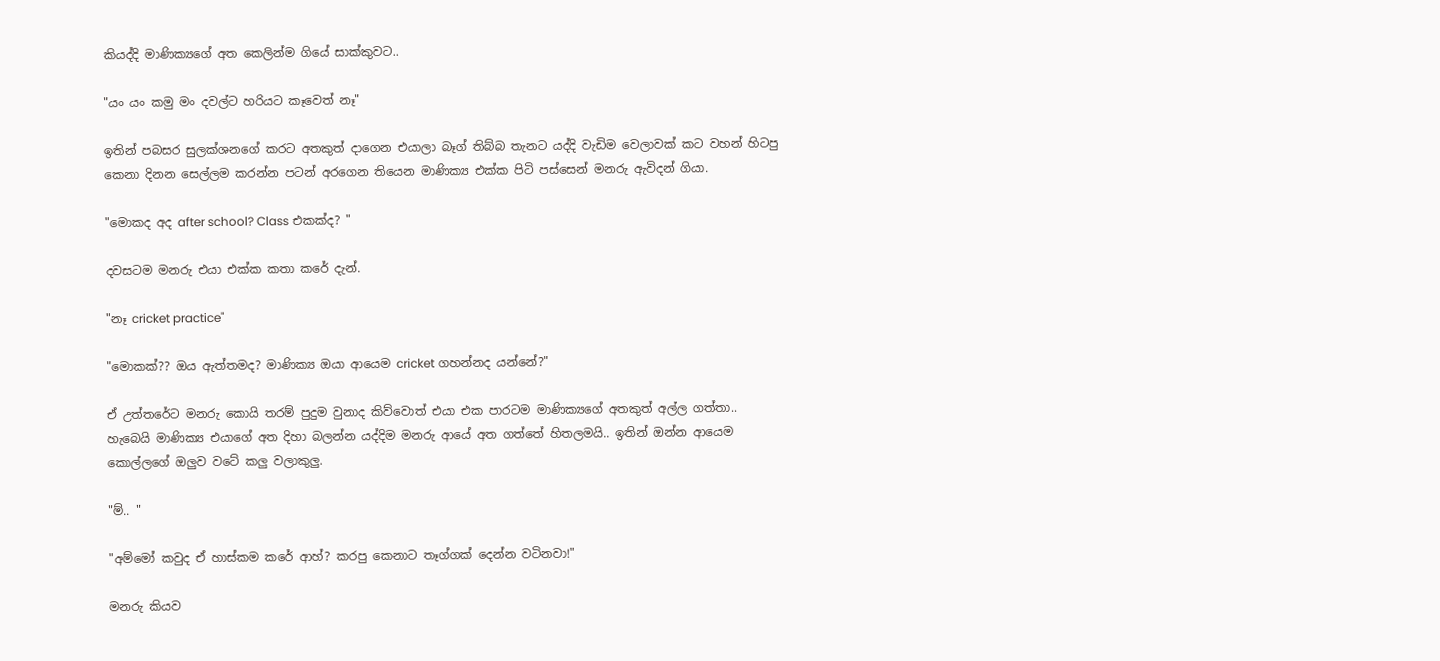කියද්දි මාණික්‍යගේ අත කෙලින්ම ගියේ සාක්කුවට..

"යං යං කමු මං දවල්ට හරියට කෑවෙත් නෑ"

ඉතින් පබසර සුලක්ශනගේ කරට අතකුත් දාගෙන එයාලා බෑග් තිබ්බ තැනට යද්දි වැඩිම වෙලාවක් කට වහන් හිටපු කෙනා දිනන සෙල්ලම කරන්න පටන් අරගෙන තියෙන මාණික්‍ය එක්ක පිටි පස්සෙන් මනරු ඇවිදන් ගියා.

"මොකද අද after school? Class එකක්ද? "

දවසටම මනරු එයා එක්ක කතා කරේ දැන්.

"නෑ cricket practice"

"මොකක්?? ඔය ඇත්තමද? මාණික්‍ය ඔයා ආයෙම cricket ගහන්නද යන්නේ?"

ඒ උත්තරේට මනරු කොයි තරම් පුදුම වුනාද කිව්වොත් එයා එක පාරටම මාණික්‍යගේ අතකුත් අල්ල ගත්තා.. හැබෙයි මාණික්‍ය එයාගේ අත දිහා බලන්න යද්දිම මනරු ආයේ අත ගත්තේ හිතලමයි.. ඉතින් ඔන්න ආයෙම කොල්ලගේ ඔලුව වටේ කලු වලාකුලු.

"ම්.. "

"අම්මෝ කවුද ඒ හාස්කම කරේ ආහ්? කරපු කෙනාට තෑග්ගක් දෙන්න වටිනවා!"

මනරු කියව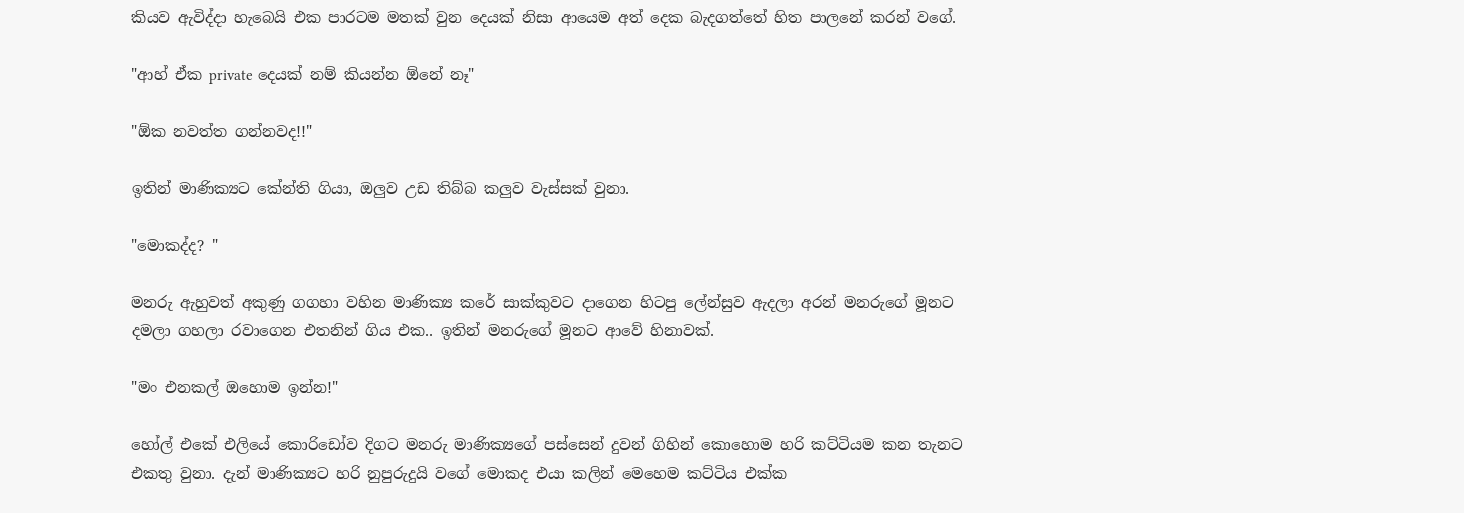කියව ඇවිද්දා හැබෙයි එක පාරටම මතක් වුන දෙයක් නිසා ආයෙම අත් දෙක බැදගත්තේ හිත පාලනේ කරන් වගේ.

"ආහ් ඒක private දෙයක් නම් කියන්න ඕනේ නෑ"

"ඕක නවත්ත ගන්නවද!!"

ඉතින් මාණික්‍යට කේන්ති ගියා, ඔලුව උඩ තිබ්බ කලුව වැස්සක් වුනා.

"මොකද්ද? "

මනරු ඇහුවත් අකුණු ගගහා වහින මාණික්‍ය කරේ සාක්කුවට දාගෙන හිටපු ලේන්සුව ඇදලා අරන් මනරුගේ මූනට දමලා ගහලා රවාගෙන එතනින් ගිය එක.. ඉතින් මනරුගේ මූනට ආවේ හිනාවක්.

"මං එනකල් ඔහොම ඉන්න!"

හෝල් එකේ එලියේ කොරිඩෝව දිගට මනරු මාණික්‍යගේ පස්සෙන් දුවන් ගිහින් කොහොම හරි කට්ටියම කන තැනට එකතු වුනා. දැන් මාණික්‍යට හරි නුපුරුදුයි වගේ මොකද එයා කලින් මෙහෙම කට්ටිය එක්ක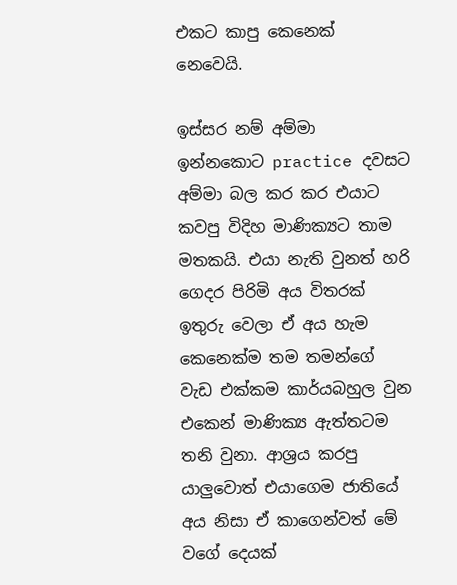එකට කාපු කෙනෙක් නෙවෙයි.

ඉස්සර නම් අම්මා ඉන්නකොට practice දවසට අම්මා බල කර කර එයාට කවපු විදිහ මාණික්‍යට තාම මතකයි. එයා නැති වුනත් හරි ගෙදර පිරිමි අය විතරක් ඉතුරු වෙලා ඒ අය හැම කෙනෙක්ම තම තමන්ගේ වැඩ එක්කම කාර්යබහුල වුන එකෙන් මාණික්‍ය ඇත්තටම තනි වුනා. ආශ්‍රය කරපු යාලුවොත් එයාගෙම ජාතියේ අය නිසා ඒ කාගෙන්වත් මේ වගේ දෙයක්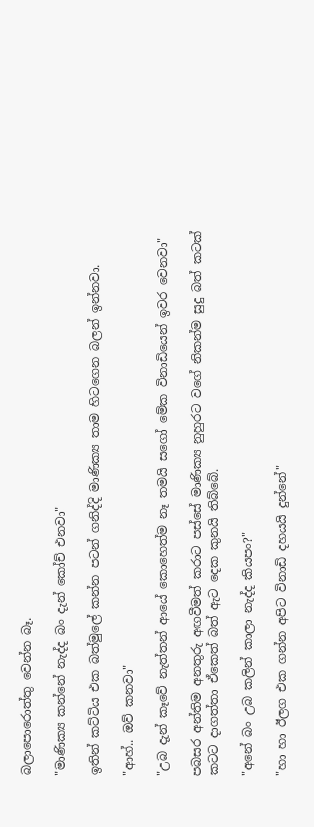බලාපොරොත්තු වෙන්න බෑ.

"මාණික්‍ය කන්නේ නැද්ද බං දැන් කෝච් එනවා"

ඉතින් කට්ටිය එක බත්මුලේ කන්න පටන් ගනිද්දි මාණික්‍ය තාම හිටගෙන බලන් ඉන්නවා.

"ආහ්.. ඔව් කනවා"

"උබ දැන් කෑවේ නැත්තන් ආයේ කොහෙත්ම නෑ තමයි සගෝ මේක විනාඩියෙන් ඉවර වෙනවා"

පබසර අන්තිම අනතුරු අඟවීමත් කරාට පස්සේ මාණික්‍ය නුහුරට වගේ නිකන්ම සුදු බත් කටක් කටට දාගත්තා ඒකෙත් බත් ඇට දෙක කුනයි තිබ්බේ.

"අනේ බං උබ කලින් කාලා නැද්ද කියපං?"

"හා හා ඊලග එක ගන්න අපිට විනාඩි දහයයි දුන්නේ"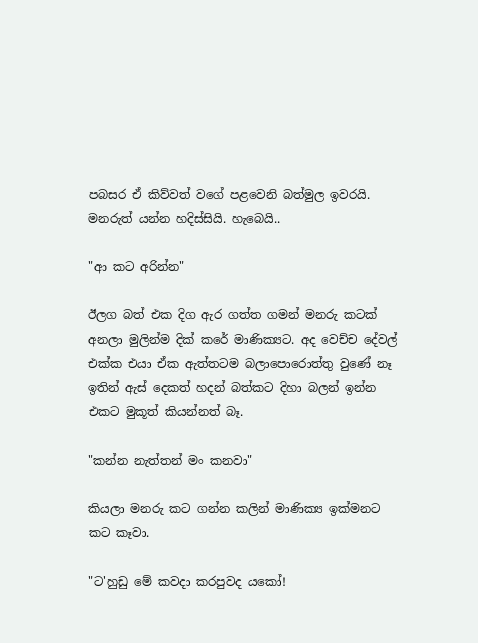පබසර ඒ කිව්වත් වගේ පළවෙනි බත්මුල ඉවරයි. මනරුත් යන්න හදිස්සියි. හැබෙයි..

"ආ කට අරින්න"

ඊලග බත් එක දිග ඇර ගත්ත ගමන් මනරු කටක් අනලා මුලින්ම දික් කරේ මාණික්‍යට. අද වෙච්ච දේවල් එක්ක එයා ඒක ඇත්තටම බලාපොරොත්තු වුණේ නෑ ඉතින් ඇස් දෙකත් හදන් බත්කට දිහා බලන් ඉන්න එකට මුකූත් කියන්නත් බෑ.

"කන්න නැත්තන් මං කනවා"

කියලා මනරු කට ගන්න කලින් මාණික්‍ය ඉක්මනට කට කෑවා.

"ට'හුඩු මේ කවදා කරපුවද යකෝ!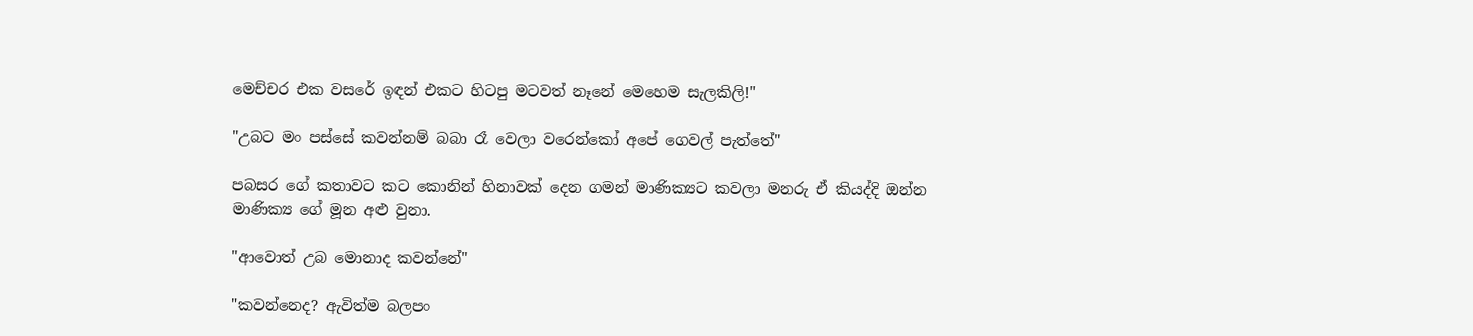මෙච්චර එක වසරේ ඉඳන් එකට හිටපු මටවත් නෑනේ මෙහෙම සැලකිලි!"

"උබට මං පස්සේ කවන්නම් බබා රෑ වෙලා වරෙන්කෝ අපේ ගෙවල් පැත්තේ"

පබසර ගේ කතාවට කට කොනින් හිනාවක් දෙන ගමන් මාණික්‍යට කවලා මනරු ඒ කියද්දි ඔන්න මාණික්‍ය ගේ මූන අළු වුනා.

"ආවොත් උබ මොනාද කවන්නේ"

"කවන්නෙද? ඇවිත්ම බලපං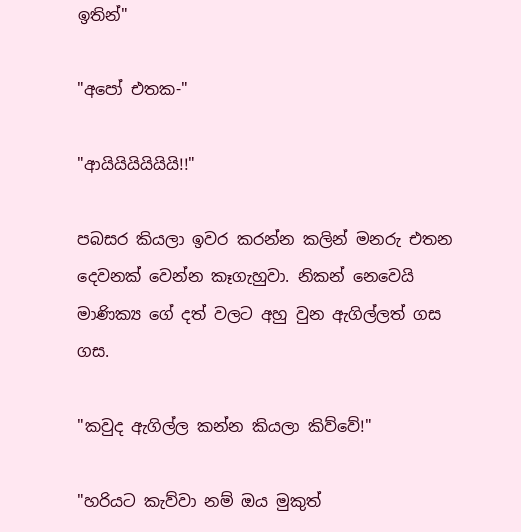ඉතින්"

"අපෝ එතක-"

"ආයියියියියියි!!"

පබසර කියලා ඉවර කරන්න කලින් මනරු එතන දෙවනක් වෙන්න කෑගැහුවා. නිකන් නෙවෙයි මාණික්‍ය ගේ දත් වලට අහු වුන ඇගිල්ලත් ගස ගස.

"කවුද ඇගිල්ල කන්න කියලා කිව්වේ!"

"හරියට කැව්වා නම් ඔය මුකුත්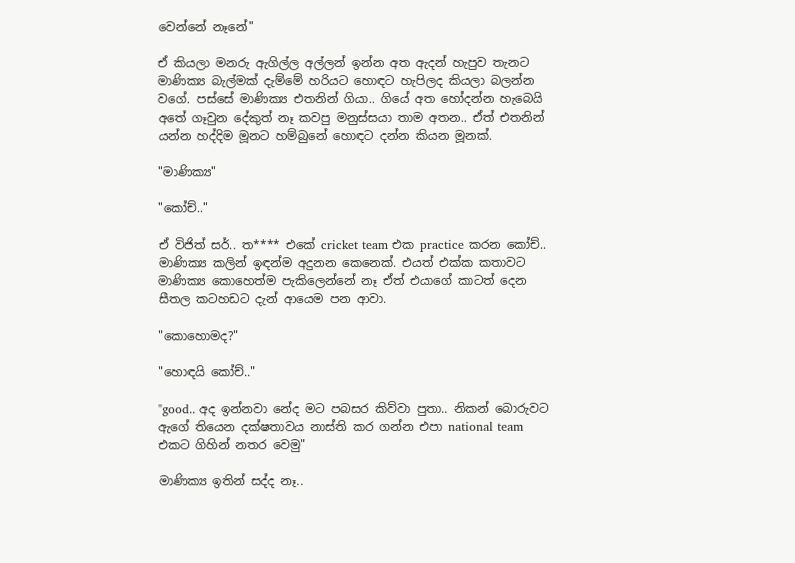වෙන්නේ නෑනේ"

ඒ කියලා මනරු ඇගිල්ල අල්ලන් ඉන්න අත ඇදන් හැපුව තැනට මාණික්‍ය බැල්මක් දැම්මේ හරියට හොඳට හැපිලද කියලා බලන්න වගේ. පස්සේ මාණික්‍ය එතනින් ගියා.. ගියේ අත හෝදන්න හැබෙයි අතේ ගෑවුන දේකුත් නෑ කවපු මනුස්සයා තාම අතන.. ඒත් එතනින් යන්න හද්දිම මූනට හම්බුනේ හොඳට දන්න කියන මූනක්.

"මාණික්‍ය"

"කෝච්.."

ඒ විජිත් සර්.. ත**** එකේ cricket team එක practice කරන කෝච්.. මාණික්‍ය කලින් ඉඳන්ම අදුනන කෙනෙක්. එයත් එක්ක කතාවට මාණික්‍ය කොහෙත්ම පැකිලෙන්නේ නෑ ඒත් එයාගේ කාටත් දෙන සීතල කටහඩට දැන් ආයෙම පන ආවා.

"කොහොමද?"

"හොඳයි කෝච්.."

"good.. අද ඉන්නවා නේද මට පබසර කිව්වා පුතා.. නිකන් බොරුවට ඇගේ තියෙන දක්ෂතාවය නාස්ති කර ගන්න එපා national team එකට ගිහින් නතර වෙමු"

මාණික්‍ය ඉතින් සද්ද නෑ..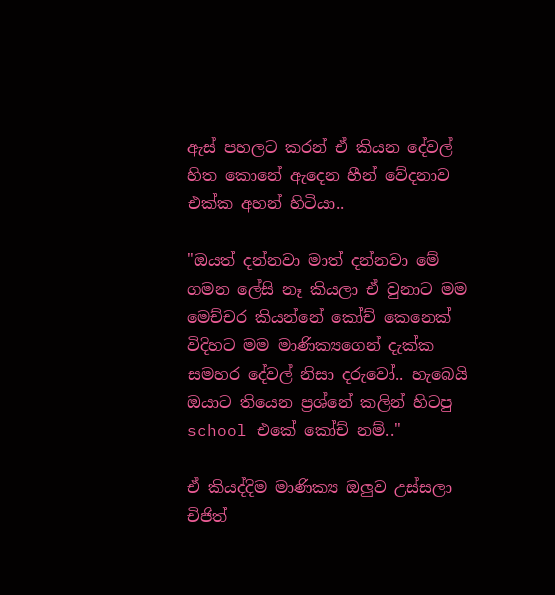ඇස් පහලට කරන් ඒ කියන දේවල් හිත කොනේ ඇදෙන හීන් වේදනාව එක්ක අහන් හිටියා..

"ඔයත් දන්නවා මාත් දන්නවා මේ ගමන ලේසි නෑ කියලා ඒ වුනාට මම මෙච්චර කියන්නේ කෝච් කෙනෙක් විදිහට මම මාණික්‍යගෙන් දැක්ක සමහර දේවල් නිසා දරුවෝ.. හැබෙයි ඔයාට තියෙන ප්‍රශ්නේ කලින් හිටපු school එකේ කෝච් නම්.."

ඒ කියද්දිම මාණික්‍ය ඔලුව උස්සලා චිජිත්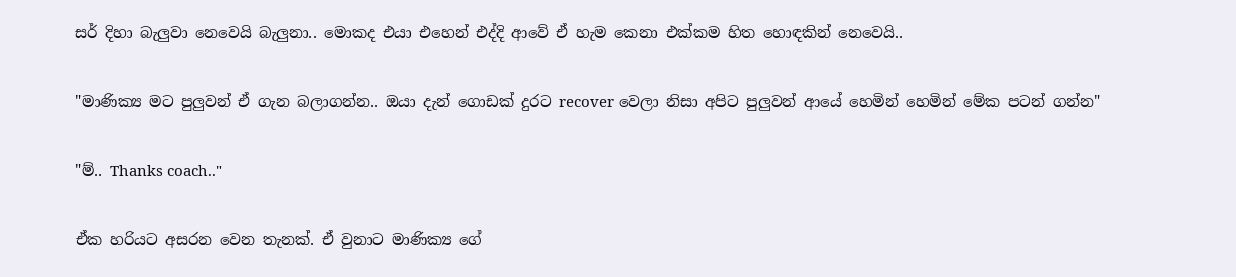සර් දිහා බැලුවා නෙවෙයි බැලුනා.. මොකද එයා එහෙන් එද්දි ආවේ ඒ හැම කෙනා එක්කම හිත හොඳකින් නෙවෙයි..

"මාණික්‍ය මට පුලුවන් ඒ ගැන බලාගන්න.. ඔයා දැන් ගොඩක් දුරට recover වෙලා නිසා අපිට පුලුවන් ආයේ හෙමින් හෙමින් මේක පටන් ගන්න"

"ම්.. Thanks coach.."

ඒක හරියට අසරන වෙන තැනක්. ඒ වුනාට මාණික්‍ය ගේ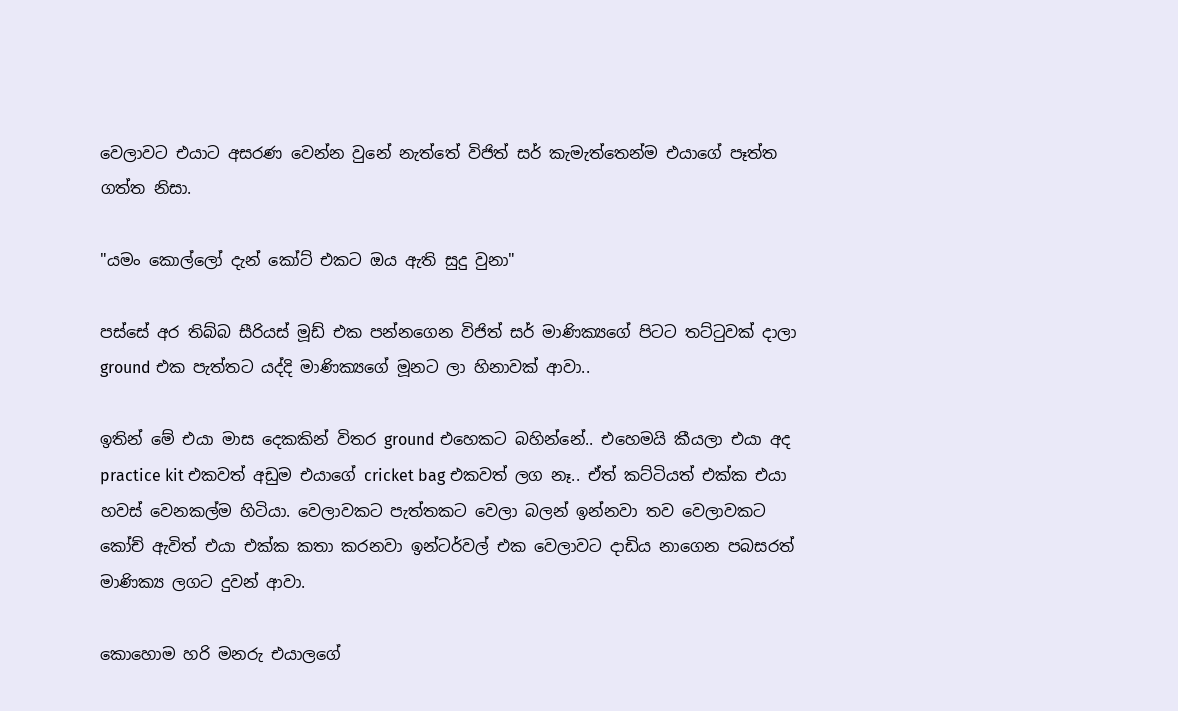වෙලාවට එයාට අසරණ වෙන්න වුනේ නැත්තේ විජිත් සර් කැමැත්තෙන්ම එයාගේ පෑත්ත ගත්ත නිසා.

"යමං කොල්ලෝ දැන් කෝට් එකට ඔය ඇති සුදු වුනා"

පස්සේ අර තිබ්බ සීරියස් මූඩ් එක පන්නගෙන විජිත් සර් මාණික්‍යගේ පිටට තට්ටුවක් දාලා ground එක පැත්තට යද්දි මාණික්‍යගේ මූනට ලා හිනාවක් ආවා..

ඉතින් මේ එයා මාස දෙකකින් විතර ground එහෙකට බහින්නේ.. එහෙමයි කීයලා එයා අද practice kit එකවත් අඩුම එයාගේ cricket bag එකවත් ලග නෑ.. ඒත් කට්ටියත් එක්ක එයා හවස් වෙනකල්ම හිටියා. වෙලාවකට පැත්තකට වෙලා බලන් ඉන්නවා තව වෙලාවකට කෝච් ඇවිත් එයා එක්ක කතා කරනවා ඉන්ටර්වල් එක වෙලාවට දාඩිය නාගෙන පබසරත් මාණික්‍ය ලගට දුවන් ආවා.

කොහොම හරි මනරු එයාලගේ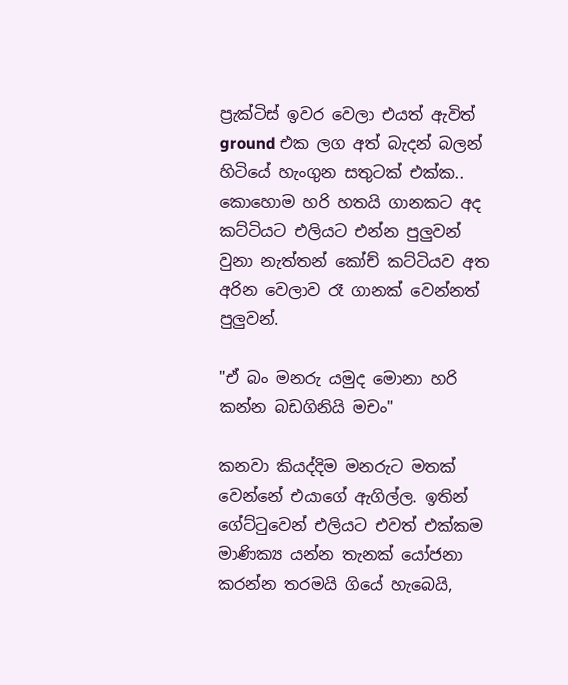ප්‍රැක්ටිස් ඉවර වෙලා එයත් ඇවිත් ground එක ලග අත් බැදන් බලන් හිටියේ හැංගුන සතුටක් එක්ක.. කොහොම හරි හතයි ගානකට අද කට්ටියට එලියට එන්න පුලුවන් වුනා නැත්තන් කෝච් කට්ටියව අත අරින වෙලාව රෑ ගානක් වෙන්නත් පුලුවන්.

"ඒ බං මනරු යමුද මොනා හරි කන්න බඩගිනියි මචං"

කනවා කියද්දිම මනරුට මතක් වෙන්නේ එයාගේ ඇගිල්ල. ඉතින් ගේට්ටුවෙන් එලියට එවත් එක්කම මාණික්‍ය යන්න තැනක් යෝජනා කරන්න තරමයි ගියේ හැබෙයි,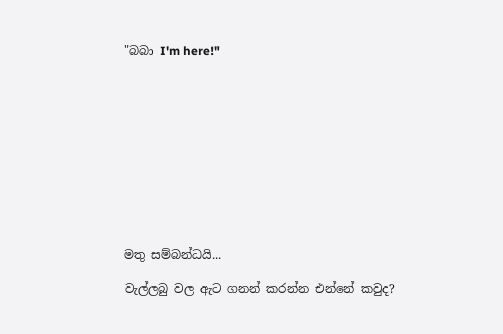"බබා I'm here!"











මතු සම්බන්ධයි...

වැල්ලබු වල ඇට ගනන් කරන්න එන්නේ කවුද?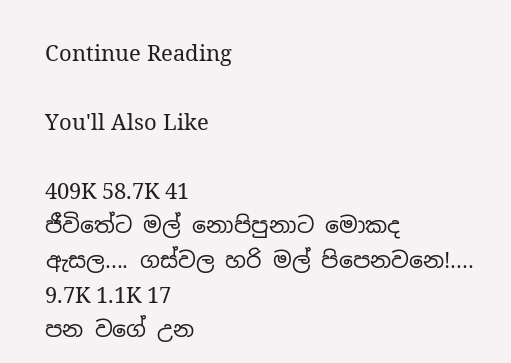Continue Reading

You'll Also Like

409K 58.7K 41
ජීවිතේට මල් නොපිපුනාට මොකද ඇසල.... ගස්වල හරි මල් පිපෙනවනෙ!....
9.7K 1.1K 17
පන වගේ උන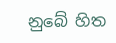නුබේ හිත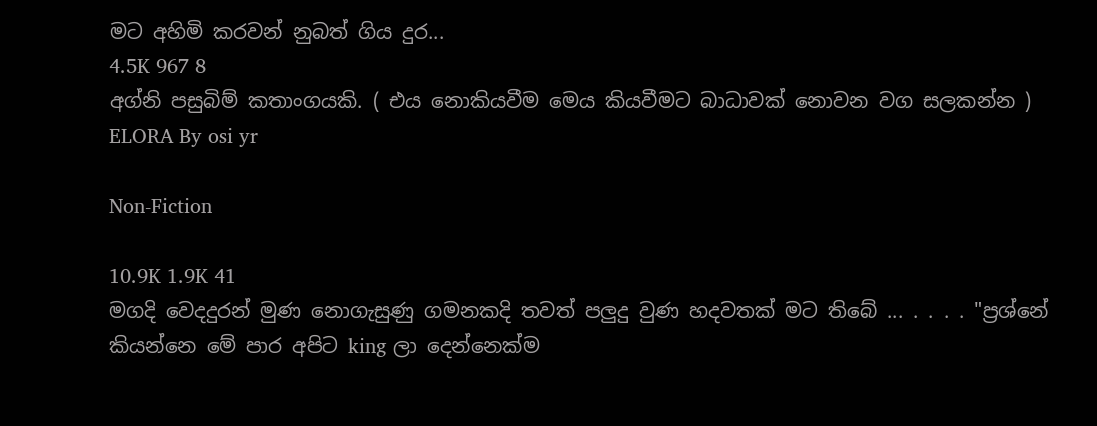මට අහිමි කරවන් නුබත් ගිය දුර...
4.5K 967 8
අග්නි පසුබිම් කතාංගයකි. ( එය නොකියවීම මෙය කියවීමට බාධාවක් නොවන වග සලකන්න )
ELORA By osi yr

Non-Fiction

10.9K 1.9K 41
මගදි වෙදදුරන් මුණ නොගැසුණු ගමනකදි තවත් පලුදු වුණ හදවතක් මට තිබේ ... . . . . "ප්‍රශ්නේ කියන්නෙ මේ පාර අපිට king ලා දෙන්නෙක්ම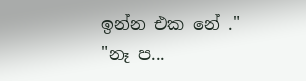ඉන්න එක නේ ." "නෑ ප...